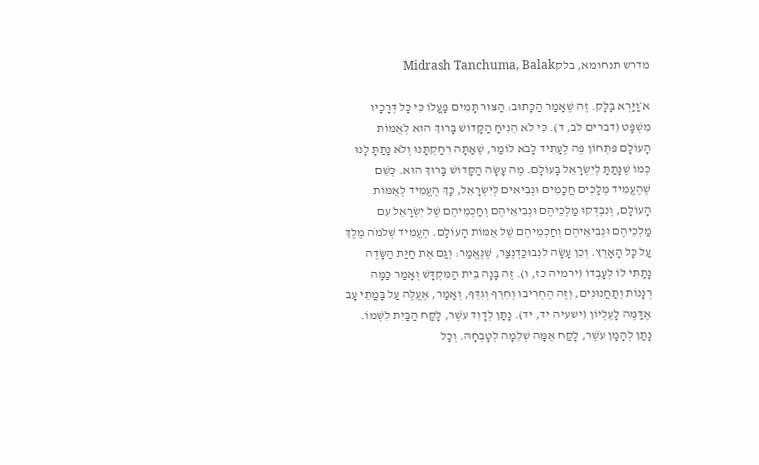מדרש תנחומא, בלקMidrash Tanchuma, Balak

א׳וַיַּרְא בָּלָק. זֶה שֶׁאָמַר הַכָּתוּב: הַצּוּר תָּמִים פָּעֳלוֹ כִּי כָל דְּרָכָיו מִשְׁפָּט (דברים לב, ד). כִּי לֹא הֵנִיחַ הַקָּדוֹשׁ בָּרוּךְ הוּא לְאֻמּוֹת הָעוֹלָם פִּתְחוֹן פֶּה לֶעָתִיד לָבֹא לוֹמַר, שֶׁאַתָּה רִחַקְתָּנוּ וְלֹא נָתַתָּ לָנוּ כְּמוֹ שֶׁנָּתַתָּ לְיִשְׂרָאֵל בָּעוֹלָם. מֶה עָשָׂה הַקָּדוֹשׁ בָּרוּךְ הוּא. כְּשֵׁם שֶׁהֶעֱמִיד מְלָכִים חֲכָמִים וּנְבִיאִים לְיִשְׂרָאֵל, כָּךְ הֶעֱמִיד לְאֻמּוֹת הָעוֹלָם, וְנִבְדְּקוּ מַלְכֵיהֶם וּנְבִיאֵיהֶם וְחַכְמֵיהֶם שֶׁל יִשְׂרָאֵל עִם מַלְכֵיהֶם וּנְבִיאֵיהֶם וְחַכְמֵיהֶם שֶׁל אֻמּוֹת הָעוֹלָם. הֶעֱמִיד שְׁלֹמֹה מֶלֶךְ עַל כָּל הָאָרֶץ. וְכֵן עָשָׂה לִנְבוּכַדְנֶצַּר, שֶׁנֶּאֱמַר: וְגַם אֶת חַיַּת הַשָּׂדֶה נָתַתִּי לוֹ לְעָבְדוֹ (ירמיה כז, ו). זֶה בָּנָה בֵּית הַמִּקְדָּשׁ וְאָמַר כַּמָּה רְנָנוֹת וְתַחֲנוּנִים, וְזֶה הֶחְרִיבוּ וְחֵרֵף וְגִדֵּף, וְאָמַר, אֶעֱלֶה עַל בָּמֳתֵי עָב אֶדַּמֶּה לָעֶלְיוֹן (ישעיה יד, יד). נָתַן לְדָוִד עֹשֶׁר, לָקַח הַבַּיִת לִשְׁמוֹ. נָתַן לְהָמָן עֹשֶׁר, לָקַח אֻמָּה שְׁלֵמָה לְטָבְחָהּ. וְכָל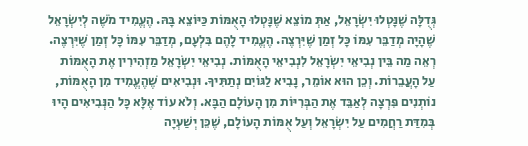גְּדֻלָּה שֶׁנָּטְלוּ יִשְׂרָאֵל, אַתְּ מוֹצֵא שֶׁנָּטְלוּ הָאֻמּוֹת כַּיּוֹצֵא בָּהּ. הֶעֱמִיד מֹשֶׁה לְיִשְׂרָאֵל שֶׁהָיָה מְדַבֵּר עִמּוֹ כָּל זְמַן שֶׁיִּרְצֶה. הֶעֱמִיד לָהֶם בִּלְעָם, מְדַבֵּר עִמּוֹ כָּל זְמַן שֶׁיִּרְצֶה. רְאֵה מַה בֵּין נְבִיאֵי יִשְׂרָאֵל לִנְבִיאֵי הָאֻמּוֹת. נְבִיאֵי יִשְׂרָאֵל מַזְהִירִין אֶת הָאֻמּוֹת עַל הָעֲבֵרוֹת. וְכֵן הוּא אוֹמֵר, נָבִיא לַגּוֹיִם נְתַתִּיךָ. וּנְבִיאִים שֶׁהֶעֱמִיד מִן הָאֻמּוֹת, נוֹתְנִים פִּרְצָה לְאַבֵּד אֶת הַבְּרִיּוֹת מִן הָעוֹלָם הַבָּא. וְלֹא עוֹד אֶלָּא כָּל הַנְּבִיאִים הָיוּ בְּמִדַּת רַחֲמִים עַל יִשְׂרָאֵל וְעַל אֻמּוֹת הָעוֹלָם, שֶׁכֵּן יְשַׁעְיָה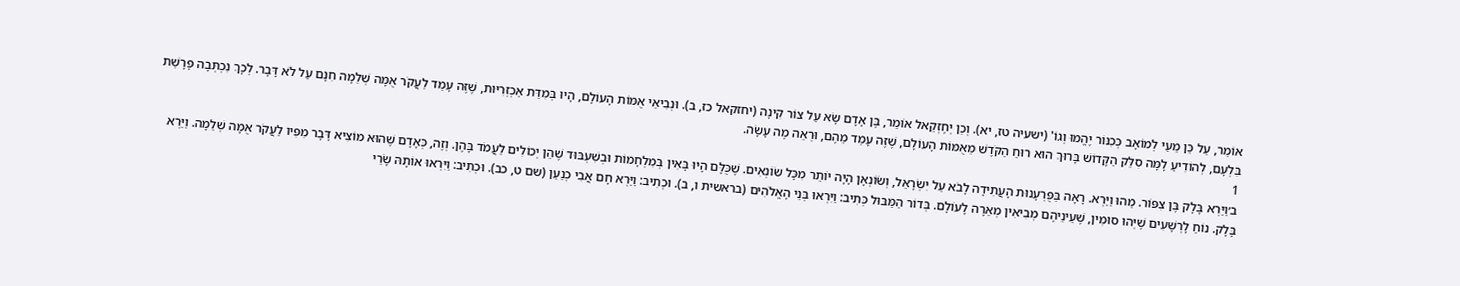אוֹמֵר, עַל כֵּן מֵעַי לְמוֹאָב כְּכִנּוֹר יֶהֱמוּ וְגוֹ' (ישעיה טז, יא). וְכֵן יְחֶזְקֵאל אוֹמֵר, בֶּן אָדָם שָׂא עַל צוֹר קִינָה (יחזקאל כז, ב). וּנְבִיאֵי אֻמּוֹת הָעוֹלָם, הָיוּ בְּמִדַּת אַכְזְרִיּוּת, שֶׁזֶּה עָמַד לַעֲקֹר אֻמָּה שְׁלֵמָה חִנָּם עַל לֹא דָּבָר. לְכָךְ נִכְתְּבָה פָּרָשַׁת בִּלְעָם, לְהוֹדִיעַ לָמָּה סִלֵּק הַקָּדוֹשׁ בָּרוּךְ הוּא רוּחַ הַקֹּדֶשׁ מֵאֻמּוֹת הָעוֹלָם, שֶׁזֶּה עָמַד מֵהֶם, וּרְאֵה מֶה עָשָׂה.
1
ב׳וַיַּרְא בָּלָק בֶּן צִפּוֹר. מַהוּ וַיַּרְא. רָאָה בַּפֻּרְעָנוּת הָעֲתִידָה לָבֹא עַל יִשְׂרָאֵל, וְשׂוֹנְאָן הָיָה יוֹתֵר מִכָּל שׂוֹנְאִים. שֶׁכֻּלָּם הָיוּ בָּאִין בְּמִלְחָמוֹת וּבְשִׁעְבּוּד שֶׁהֵן יְכוֹלִים לַעֲמֹד בָּהֶן. וְזֶה, כְּאָדָם שֶׁהוּא מוֹצִיא דָּבָר מִפִּיו לַעֲקֹר אֻמָּה שְׁלֵמָה. וַיַּרְא בָּלָק. נוֹחַ לָרְשָׁעִים שֶׁיְּהוּ סוּמִין, שֶׁעֵינֵיהֶם מְבִיאִין מְאֵרָה לָעוֹלָם. בְּדוֹר הַמַּבּוּל כְּתִיב: וַיִּרְאוּ בְּנֵי הָאֱלֹהִים (בראשית ו, ב). וּכְתִיב: וַיַּרְא חָם אֲבִי כְנַעַן (שם ט, כב). וּכְתִיב: וַיִּרְאוּ אוֹתָהּ שָׂרֵי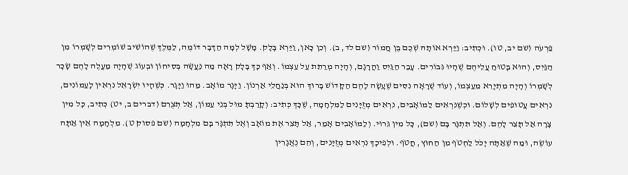פַרְעֹה (שם יב, טו). וּכְתִיב: וַיַּרְא אוֹתָהּ שְׁכֶם בֶּן חֲמוֹר (שם לד, ב). וְכֵן כָּאן, וַיַּרְא בָּלָק. מָשָׁל לְמָה הַדָּבָר דּוֹמֶה, לַמֶּלֶךְ שֶׁהוֹשִׁיב שׁוֹמְרִים לְשָׁמְרוֹ מִן הַגַּיִס, וְהוּא בָּטוּחַ עֲלֵיהֶם שֶׁהָיוּ גִּבּוֹרִים. עָבַר הַגַּיִס וַהֲרָגָם, וְהָיָה מְרַתֵּת עַל עַצְמוֹ. וְאַף כָּךְ בָּלָק רָאָה מַה נַּעֲשָׂה בְּסִיחוֹן וּבְעוֹג שֶׁהָיָה מַעֲלֶה לָהֶם שָׂכָר לְשָׁמְרוֹ וְהָיָה מִתְיָרֵא מֵעַצְמוֹ, וְעוֹד שֶׁרָאָה נִסִּים שֶׁעָשָׂה לָהֶם הַקָּדוֹשׁ בָּרוּךְ הוּא בְּנַחֲלֵי אַרְנוֹן. וַיָּגָר מוֹאָב. מַהוּ וַיָּגָר. כְּשֶׁהָיוּ יִשְׂרָאֵל נִרְאִין לָעַמּוֹנִים, נִרְאִים עֲטוּפִים לְשָׁלוֹם. וּכְשֶׁנִּרְאִים לַמּוֹאָבִים, נִרְאִים מְזֻיָּנִים לַמִּלְחָמָה, שֶׁכָּךְ כְּתִיב: וְקָרַבְתָּ מוּל בְּנֵי עַמּוֹן, אַל תְּצֻרֵם (דברים ב, יט) כְּתִיב, כָּל מִין צָרָה אַל תָּצֵר לָהֶם. וְאַל תִּתְגָּר בָּם (שם), כָּל מִין גֵּרוּי. וְלַמּוֹאָבִים אָמַר, אַל תָּצֵר אֶת מוֹאָב וְאֶל תִּתְגָּר בָּם מִלְחָמָה (שם פסוק ט). מִלְחָמָה אֵין אַתָּה עוֹשֶׂה, וּמַה שֶׁאַתָּה יָכֹל לַחְטֹף מִן הַחוּץ, חֲטֹף. וּלְפִיכָךְ נִרְאִים מְזֻיָּנִים, וְהֵם נֶאֱגָרִין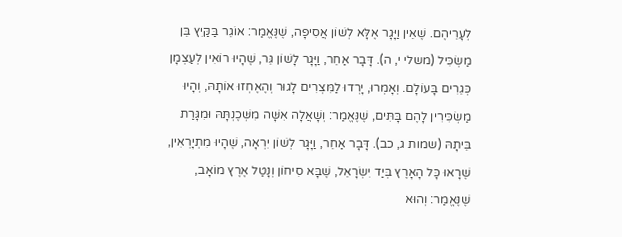לְעָרֵיהֶם. שֶׁאֵין וַיָּגָר אֶלָּא לְשׁוֹן אֲסִיפָה, שֶׁנֶּאֱמַר: אוֹגֵר בַּקַּיִץ בֵּן מַשְׂכִּיל (משלי י, ה). דָּבָר אַחֵר, וַיָּגָר לָשׁוֹן גֵּר, שֶׁהָיוּ רוֹאִין לְעַצְמָן כְּגֵרִים בָּעוֹלָם. וְאָמְרוּ, יָרְדוּ לַמִּצְרִים לָגוּר וְהֶאֶחְזוּ אוֹתָהּ, וְהָיוּ מַשְׂכִּירִין לָהֶם בָּתִּים, שֶׁנֶּאֱמַר: וְשָׁאֲלָה אִשָּׁה מִשְּׁכֶנְתָּהּ וּמִגָּרַת בֵּיתָהּ (שמות ג, כב). דָּבָר אַחֵר, וַיָּגָר לְשׁוֹן יִרְאָה, שֶׁהָיוּ מִתְיָרְאִין, שֶׁרָאוּ כָּל הָאָרֶץ בְּיַד יִשְׂרָאֵל, שֶׁבָּא סִיחוֹן וְנָטַל אֶרֶץ מוֹאָב, שֶׁנֶּאֱמַר: וְהוּא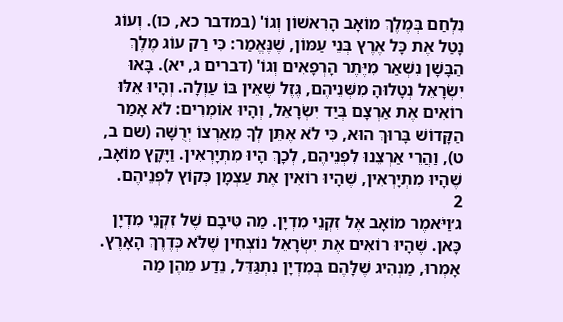נִלְחַם בְּמֶלֶךְ מוֹאָב הָרִאשׁוֹן וְגוֹ' (במדבר כא, כו). וְעוֹג נָטַל אֶת כָּל אֶרֶץ בְּנֵי עַמּוֹן, שֶׁנֶּאֱמַר: כִּי רַק עוֹג מֶלֶךְ הַבָּשָׁן נִשְׁאַר מִיֶּתֶר הָרְפָאִים וְגוֹ' (דברים ג, יא). בָּאוּ יִשְׂרָאֵל נְטָלוּהָ מִשְּׁנֵיהֶם, גֶּזֶל שֶׁאֵין בּוֹ עַוְלָה. וְהָיוּ אֵלּוּ רוֹאִים אֶת אַרְצָם בְּיַד יִשְׂרָאֵל, וְהָיוּ אוֹמְרִים: לֹא אָמַר הַקָּדוֹשׁ בָּרוּךְ הוּא, כִּי לֹא אֶתֵּן לְךָ מֵאַרְצוֹ יְרֻשָּׁה (שם ב, ט), וַהֲרֵי אַרְצֵנוּ לִפְנֵיהֶם, לְכָךְ הָיוּ מִתְיָרְאִין. וַיָּקָץ מוֹאָב, שֶׁהָיוּ מִתְיָרְאִין, שֶׁהָיוּ רוֹאִין אֶת עַצְמָן כְּקוֹץ לִפְנֵיהֶם.
2
ג׳וַיֹּאמֶר מוֹאָב אֶל זִקְנֵי מִדְיָן. מַה טִּיבָם שֶׁל זִקְנֵי מִדְיָן כָּאן. שֶׁהָיוּ רוֹאִים אֶת יִשְׂרָאֵל נוֹצְחִין שֶׁלֹּא כְּדֶרֶךְ הָאָרֶץ. אָמְרוּ, מַנְהִיג שֶׁלָּהֶם בְּמִדְיָן נִתְגַּדֵּל, נֵדַע מֵהֶן מַה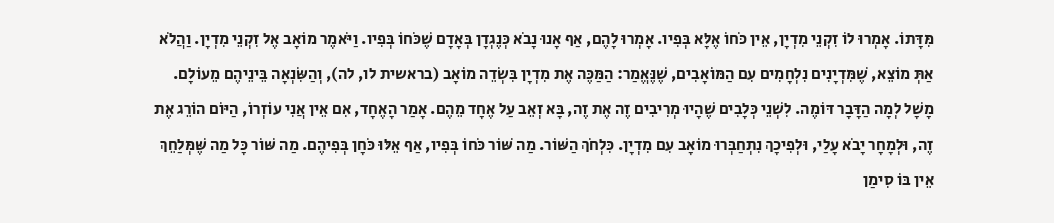מִּדָּתוֹ. אָמְרוּ לוֹ זִקְנֵי מִדְיָן, אֵין כֹּחוֹ אֶלָּא בְּפִיו. אָמְרוּ לָהֶם, אַף אָנוּ נָבֹא כְּנֶגְדָן בְּאָדָם שֶׁכֹּחוֹ בְּפִיו. וַיֹּאמֶר מוֹאָב אֶל זִקְנֵי מִדְיָן. וַהֲלֹא אַתְּ מוֹצֵא, שֶׁמִּדְיָנִים נִלְחָמִים עִם הַמּוֹאָבִים, שֶׁנֶּאֱמַר: הַמַּכֶּה אֶת מִדְיָן בִּשְׂדֵה מוֹאָב (בראשית לו, לה), וְהַשִּׂנְאָה בֵּינֵיהֶם מֵעוֹלָם. מָשָׁל לְמָה הַדָּבָר דּוֹמֶה. לִשְׁנֵי כְּלָבִים שֶׁהָיוּ מְרִיבִים זֶה אֶת זֶה, בָּא זְאֵב עַל אֶחָד מֵהֶם. אָמַר הָאֶחָד, אִם אֵין אֲנִי עוֹזְרוֹ, הַיּוֹם הוֹרֵג אֶת זֶה, וּלְמָחָר יָבֹא עָלַי, וּלְפִיכָךְ נִתְחַבְּרוּ מוֹאָב עִם מִדְיָן. כִּלְחֹךְ הַשּׁוֹר. מַה שּׁוֹר כֹּחוֹ בְּפִיו, אַף אֵלּוּ כֹּחָן בְּפִיהֶם. מַה שּׁוֹר כָּל מַה שֶּׁמְּלַחֵךְ אֵין בּוֹ סִימַן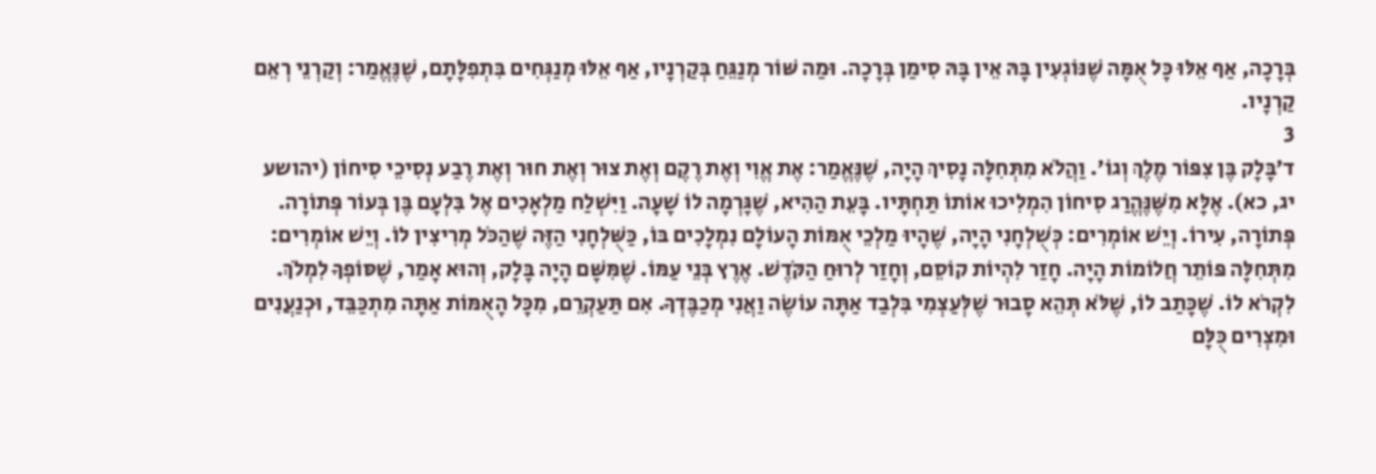בְּרָכָה, אַף אֵלּוּ כָּל אֻמָּה שֶׁנּוֹגְעִין בָּהּ אֵין בָּהּ סִימַן בְּרָכָה. וּמַה שּׁוֹר מְנַגֵּחַ בְּקַרְנָיו, אַף אֵלּוּ מְנַגְּחִים בִּתְפִלָּתָם, שֶׁנֶּאֱמַר: וְקַרְנֵי רְאֵם קַרְנָיו.
3
ד׳בָּלָק בֶּן צִפּוֹר מֶלֶךְ וְגוֹ'. וַהֲלֹא מִתְּחִלָּה נָסִיךְ הָיָה, שֶׁנֶּאֱמַר: אֶת אֱוִי וְאֶת רֶקֶם וְאֶת צוּר וְאֶת חוּר וְאֶת רֶבַע נְסִיכֵי סִיחוֹן (יהושע יג, כא). אֶלָּא מִשֶּׁנֶּהֱרַג סִיחוֹן הִמְלִיכוּ אוֹתוֹ תַּחְתָּיו. בָּעֵת הַהִיא, שֶׁגָּרְמָה לוֹ שָׁעָה. וַיִּשְׁלַח מַלְאָכִים אֶל בִּלְעָם בֶּן בְּעוֹר פְּתוֹרָה. פְּתוֹרָה, עִירוֹ. וְיֵשׁ אוֹמְרִים: כְּשֻׁלְחָנִי הָיָה, שֶׁהָיוּ מַלְכֵי אֻמּוֹת הָעוֹלָם נִמְלָכִים בּוֹ, כַּשֻּׁלְחָנִי הַזֶּה שֶׁהַכֹּל מְרִיצִין לוֹ. וְיֵשׁ אוֹמְרִים: מִתְּחִלָּה פּוֹתֵר חֲלוֹמוֹת הָיָה. חָזַר לִהְיוֹת קוֹסֵם, וְחָזַר לְרוּחַ הַקֹּדֶשׁ. אֶרֶץ בְּנֵי עַמּוֹ. שֶׁמִּשָּׁם הָיָה בָּלָק, וְהוּא אָמַר, שֶׁסּוֹפְךָ לִמְלֹךְ. לִקְרֹא לוֹ. שֶׁכָּתַב לוֹ, שֶׁלֹּא תְּהֵא סָבוּר שֶׁלְּעַצְמִי בִּלְבַד אַתָּה עוֹשֶׂה וַאֲנִי מְכַבֶּדְךָ. אִם תַּעַקְרֵם, מִכָּל הָאֻמּוֹת אַתָּה מִתְכַּבֵּד, וּכְנַעֲנִים וּמִצְרִים כֻּלָּם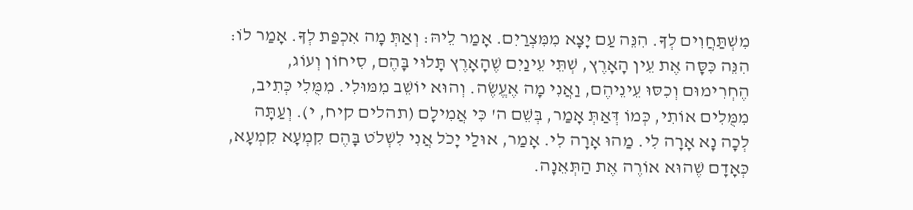מִשְׁתַּחֲוִים לְךָ. הִנֵּה עַם יָצָא מִמִּצְרַיִם. אָמַר לֵיהּ: וְאַתְּ מָה אִכְפַּת לְךָ. אָמַר לוֹ: הִנֵּה כִּסָּה אֶת עֵין הָאָרֶץ, שְׁתֵּי עֵינַיִם שֶׁהָאָרֶץ תָּלוּי בָּהֶם, סִיחוֹן וְעוֹג, הֶחְרִימוּם וְכִסּוּ עֵינֵיהֶם, וַאֲנִי מָה אֶעֱשֶׂה. וְהוּא יוֹשֵׁב מִמּוּלִי. מִמֻּלִי כְּתִיב, מִמֻּלִים אוֹתִי, כְּמוֹ דְּאַתְּ אָמַר, בְּשֵׁם ה' כִּי אֲמִילָם (תהלים קיח, י). וְעַתָּה לְכָה נָא אָרָה לִי. מַהוּ אָרָה לִי. אָמַר, אוּלַי יָכֹל אֲנִי לִשְׁלֹט בָּהֶם קִמְעָא קִמְעָא, כְּאָדָם שֶׁהוּא אוֹרֶה אֶת הַתְּאֵנָה.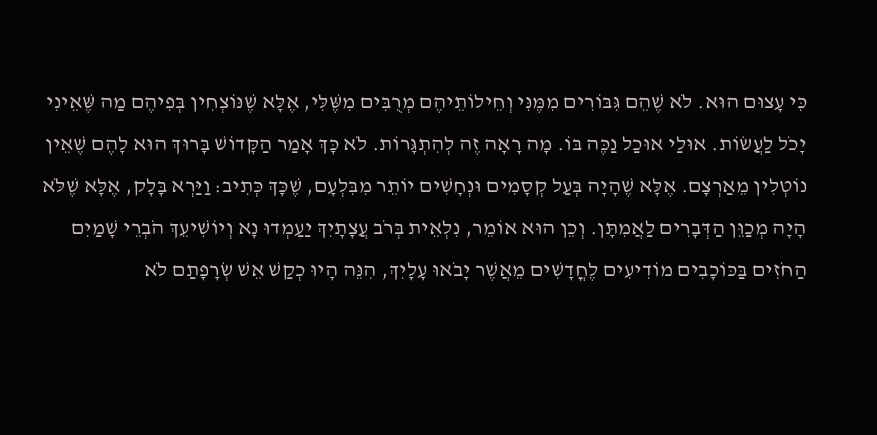כִּי עָצוּם הוּא. לֹא שֶׁהֵם גִּבּוֹרִים מִמֶּנִּי וְחֵילוֹתֵיהֶם מְרֻבִּים מִשֶּׁלִּי, אֶלָּא שֶׁנּוֹצְחִין בְּפִיהֶם מַה שֶּׁאֵינִי יָכֹל לַעֲשׂוֹת. אוּלַי אוּכַל נַכֶּה בּוֹ. מָה רָאָה זֶה לְהִתְגָּרוֹת. לֹא כָּךְ אָמַר הַקָּדוֹשׁ בָּרוּךְ הוּא לָהֶם שֶׁאֵין נוֹטְלִין מֵאַרְצָם. אֶלָּא שֶׁהָיָה בְּעַל קְסָמִים וּנְחָשִׁים יוֹתֵר מִבִּלְעָם, שֶׁכָּךְ כְּתִיב: וַיַּרְא בָּלָק, אֶלָּא שֶׁלֹּא הָיָה מְכַוֵּן הַדְּבָרִים לַאֲמִתָּן. וְכֵן הוּא אוֹמֵר, נִלְאֵית בְּרֹב עֲצָתָיִךְ יַעַמְדוּ נָא וְיוֹשִׁיעֵךְ הֹבְרֵי שָׁמַיִם הַחֹזִים בַּכּוֹכָבִים מוֹדִיעִים לֶחֳדָשִׁים מֵאֲשֶׁר יָבֹאוּ עָלָיִךְ, הִנֵּה הָיוּ כְקַשׁ אֵשׁ שְׂרָפָתַם לֹא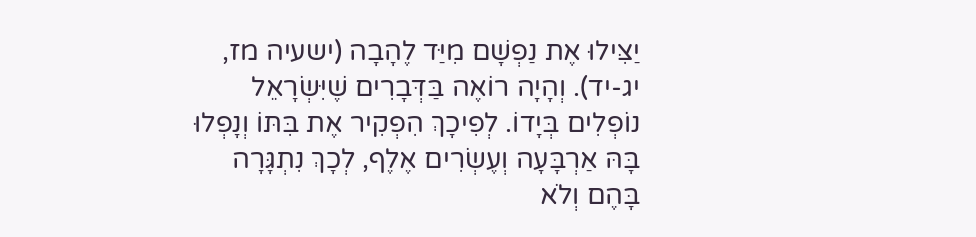יַצִּילוּ אֶת נַפְשָׁם מִיַּד לֶהָבָה (ישעיה מז, יג-יד). וְהָיָה רוֹאֶה בַּדְּבָרִים שֶׁיִּשְׂרָאֵל נוֹפְלִים בְּיָדוֹ. לְפִיכָךְ הִפְקִיר אֶת בִּתּוֹ וְנָפְלוּ בָּהּ אַרְבָּעָה וְעֶשְׂרִים אֶלֶף, לְכָךְ נִתְגָּרָה בָּהֶם וְלֹא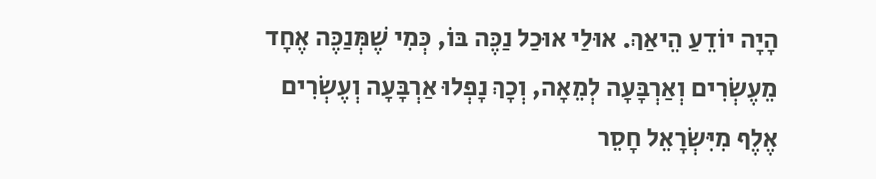הָיָה יוֹדֵעַ הֵיאַךְ. אוּלַי אוּכַל נַכֶּה בּוֹ, כְּמִי שֶׁמְּנַכֶּה אֶחָד מֵעֶשְׂרִים וְאַרְבָּעָה לְמֵאָה, וְכָךְ נָפְלוּ אַרְבָּעָה וְעֶשְׂרִים אֶלֶף מִיִּשְׂרָאֵל חָסֵר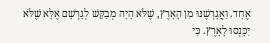אֶחָד. וַאֲגָרְשֶׁנּוּ מִן הָאָרֶץ, שֶׁלֹּא הָיָה מְבַקֵּשׁ לְגָרְשָׁם אֶלָּא שֶׁלֹּא יִכָּנְסוּ לָאָרֶץ. כִּי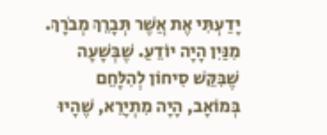יָדַעְתִּי אֶת אֲשֶׁר תְּבָרֵךְ מְבֹרָךְ. מִנַּיִן הָיָה יוֹדֵעַ. שֶׁבְּשָׁעָה שֶׁבִּקֵּשׁ סִיחוֹן לְהִלָּחֵם בְּמוֹאָב, הָיָה מִתְיָרֵא, שֶׁהָיוּ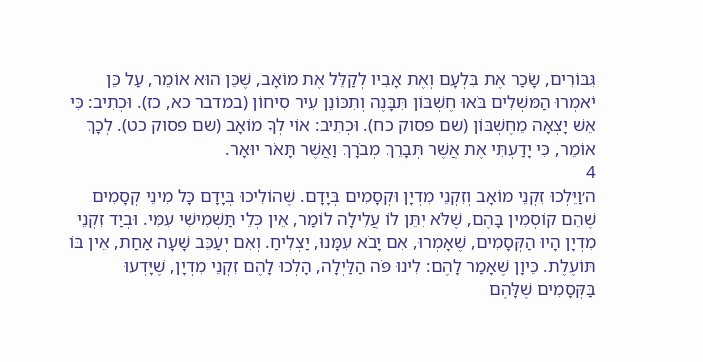גִּבּוֹרִים, שָׂכַר אֶת בִּלְעָם וְאֶת אָבִיו לְקַלֵּל אֶת מוֹאָב, שֶׁכֵּן הוּא אוֹמֵר, עַל כֵּן יֹאמְרוּ הַמּשְׁלִים בֹּאוּ חֶשְׁבּוֹן תִּבָּנֶה וְתִכּוֹנֵן עִיר סִיחוֹן (במדבר כא, כז). וּכְתִיב: כִּי אֵשׁ יָצְאָה מֵחֶשְׁבּוֹן (שם פסוק כח). וּכְתִיב: אוֹי לְךָ מוֹאָב (שם פסוק כט). לְכָךְ אוֹמֵר, כִּי יָדַעְתִּי אֶת אֲשֶׁר תְּבָרֵךְ מְבֹרָךְ וַאֲשֶׁר תָּאֹר יוּאָר.
4
ה׳וַיֵּלְכוּ זִקְנֵי מוֹאָב וְזִקְנֵי מִדְיָן וּקְסָמִים בְּיָדָם. שֶׁהוֹלִיכוּ בְּיָדָם כָּל מִינֵי קְסָמִים שֶׁהֵם קוֹסְמִין בָּהֶם, שֶׁלֹּא יִתֵּן לוֹ עֲלִילָה לוֹמַר, אֵין כְּלֵי תַּשְׁמִישִׁי עִמִּי. וּבְיַד זִקְנֵי מִדְיָן הָיוּ הַקְּסָמִים, שֶׁאָמְרוּ, אִם יָבֹא עִמָּנוּ, יַצְלִיחַ. וְאִם יְעַכֵּב שָׁעָה אַחַת, אֵין בּוֹ תּוֹעֶלֶת. כֵּיוָן שֶׁאָמַר לָהֶם: לִינוּ פֹּה הַלַּיְלָה, הָלְכוּ לָהֶם זִקְנֵי מִדְיָן, שֶׁיָּדְעוּ בַּקְּסָמִים שֶׁלָּהֶם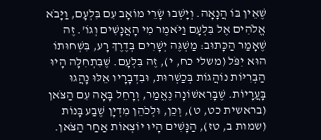שֶׁאֵין בּוֹ הֲנָאָה. וְיָשְׁבוּ שָׂרֵי מוֹאָב עִם בִּלְעָם, וַיָּבֹא אֱלֹהִים אֶל בִּלְעָם וַיֹּאמֶר מִי הָאֲנָשִׁים וְגוֹ'. זֶה שֶׁאָמַר הַכָּתוּב: מַשְׁגֶּה יְשָׁרִים בְּדֶרֶךְ רָע, בִּשְׁחוּתוֹ הוּא יִפֹּל (משלי כח, י), זֶה בִּלְעָם. שֶׁבִּתְחִלָּה הָיוּ הַבְּרִיּוֹת נוֹהֲגוֹת בְּכַשְׁרוּת, וּבִדְבָרָיו אֵלּוּ נָהֲגוּ בָּעֲרָיוֹת. שֶׁבָּרִאשׁוֹנָה נֶאֱמַר, וְרָחֵל בָּאָה עִם הַצֹּאן (בראשית כט, ט), וְכֵן, וּלְכֹהֵן מִדְיָן שֶׁבַע בָּנוֹת (שמות ב, טז), הַנָּשִׁים הָיוּ יוֹצְאוֹת אַחַר הַצֹּאן.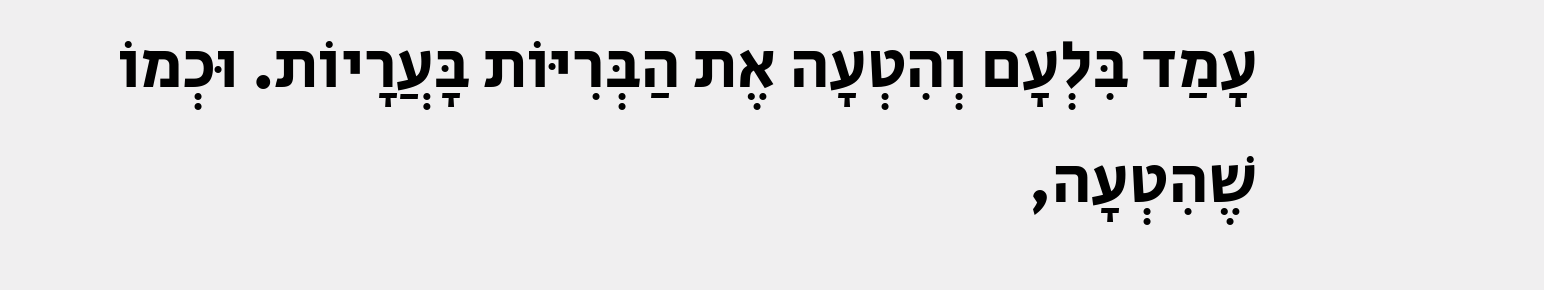עָמַד בִּלְעָם וְהִטְעָה אֶת הַבְּרִיּוֹת בָּעֲרָיוֹת. וּכְמוֹ שֶׁהִטְעָה,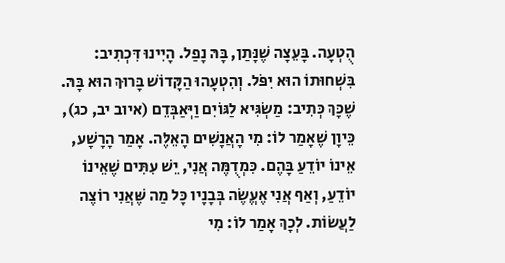הֻטְעָה. בָּעֵצָה שֶׁנָּתַן, בָּהּ נָפַל. הָיִינוּ דִּכְתִיב: בִּשְׁחוּתוֹ הוּא יִפֹּל. וְהִטְעָהוּ הַקָּדוֹשׁ בָּרוּךְ הוּא בָּהּ. שֶׁכָּךְ כְּתִיב: מַשְׂגִּיא לַגּוֹיִם וַיְּאַבְּדֵם (איוב יב, כג), כֵּיוָן שֶׁאָמַר לוֹ: מִי הָאֲנָשִׁים הָאֵלֶּה. אָמַר הָרָשָׁע, אֵינוֹ יוֹדֵעַ בָּהֶם. כִּמְדֻמֶּה אֲנִי, יֵשׁ עִתִּים שֶׁאֵינוֹ יוֹדֵעַ, וְאַף אֲנִי אֶעֱשֶׂה בְּבָנָיו כָּל מַה שֶּׁאֲנִי רוֹצֶה לַעֲשׂוֹת. לְכָךְ אָמַר לוֹ: מִי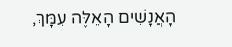הָאֲנָשִׁים הָאֵלֶּה עִמָּךְ,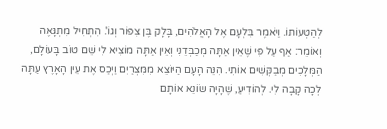לְהַטְעוֹתוֹ. וַיֹּאמֶר בִּלְעָם אֶל הָאֱלֹהִים, בָּלָק בֶּן צִפּוֹר וְגוֹ'. הִתְחִיל מִתְגָּאֶה וְאוֹמֵר: אַף עַל פִּי שֶׁאֵין אַתָּה מְכַבְּדֵנִי וְאֵין אַתָּה מוֹצִיא לִי שֵׁם טוֹב בָּעוֹלָם, הַמְּלָכִים מְבַקְּשִׁים אוֹתִי. הִנֵּה הָעָם הַיּוֹצֵא מִמִּצְרַיִם וַיְכַס אֶת עֵין הָאָרֶץ עַתָּה לְכָה קָבָה לִי. לְהוֹדִיעַ, שֶׁהָיָה שׂוֹנֵא אוֹתָם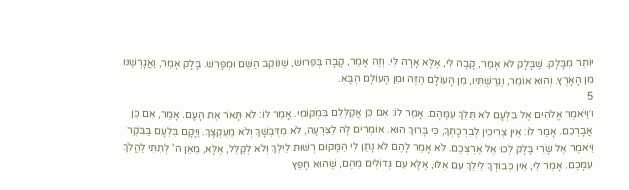יוֹתֵר מִבָּלָק. שֶׁבָּלָק לֹא אָמַר, קָבָה לִי, אֶלָּא אָרָה לִי. וְזֶה אָמַר, קָבָה בְּפֵרוּשׁ, שֶׁנּוֹקֵב הַשֵּׁם וּמְפָרֵשׁ. בָּלָק אָמַר, וַאֲגָרְשֶׁנּוּ מִן הָאָרֶץ. וְהוּא אוֹמֵר, וְגֵרַשְׁתִּיו, מִן הָעוֹלָם הַזֶּה וּמִן הָעוֹלָם הַבָּא.
5
ו׳וַיֹּאמֶר אֱלֹהִים אֶל בִּלְעָם לֹא תֵּלֵךְ עִמָּהֶם. אָמַר לוֹ: אִם כֵּן אֲקַלְּלֵם בִּמְקוֹמִי. אָמַר לוֹ: לֹא תָּאֹר אֶת הָעָם. אָמַר, אִם כֵּן אֲבָרְכֵם. אָמַר לוֹ: אֵין צְרִיכִין לְבִרְכָתְךָ, כִּי בָּרוּךְ הוּא. אוֹמְרִים לָהּ לַצִּרְעָה, לֹא מִדֻּבְשָׁךְ וְלֹא מֵעֻקְצָךְ. וַיָּקָם בִּלְעָם בַּבֹּקֶר וַיֹּאמֶר אֶל שָׂרֵי בָּלָק לְכוּ אֶל אַרְצְכֶם. לֹא אָמַר לָהֶם לֹא נָתַן לִי הַמָּקוֹם רְשׁוּת לֵילֵךְ וְלֹא לְקַלֵּל, אֶלָּא, מֵאֵן ה' לְתִתִּי לַהֲלֹךְ עִמָּכֶם. אָמַר לִי, אֵין כְּבוֹדְךָ לֵילֵךְ עִם אֵלּוּ, אֶלָּא עִם גְּדוֹלִים מֵהֶם, שֶׁהוּא חָפֵץ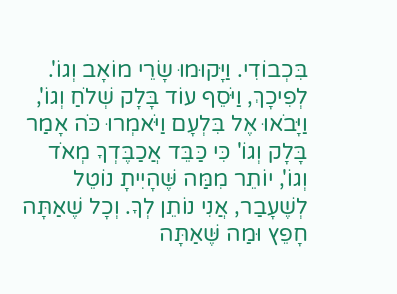בִּכְבוֹדִי. וַיָּקוּמוּ שָׂרֵי מוֹאָב וְגוֹ'. לְפִיכָךְ, וַיֹּסֵף עוֹד בָּלָק שְׁלֹחַ וְגוֹ', וַיָּבֹאוּ אֶל בִּלְעָם וַיֹּאמְרוּ כֹּה אָמַר בָּלָק וְגוֹ' כִּי כַּבֵּד אֲכַבֶּדְךָ מְאֹד וְגוֹ', יוֹתֵר מִמַּה שֶּׁהָיִיתָ נוֹטֵל לְשֶׁעָבַר, אֲנִי נוֹתֵן לְךָ. וְכָל שֶׁאַתָּה חָפֵץ וּמַה שֶּׁאַתָּה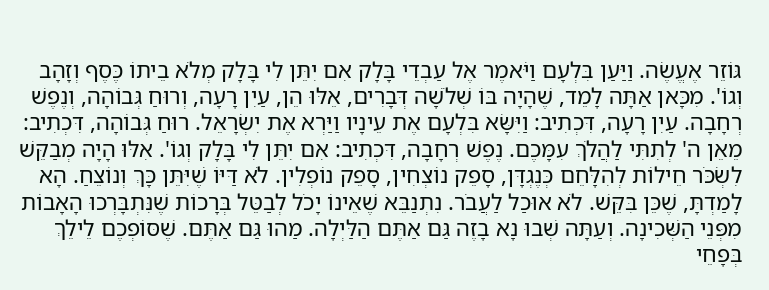גּוֹזֵר אֶעֱשֶׂה. וַיַּעַן בִּלְעָם וַיֹּאמֶר אֶל עַבְדֵי בָּלָק אִם יִתֵּן לִי בָּלָק מְלֹא בֵיתוֹ כֶּסֶף וְזָהָב וְגוֹ'. מִכָּאן אַתָּה לָמֵד, שֶׁהָיָה בּוֹ שְׁלֹשָׁה דְּבָרִים, אֵלּוּ הֵן, עַיִן רָעָה, וְרוּחַ גְּבוֹהָה, וְנֶפֶשׁ רְחָבָה. עַיִן רָעָה, דִּכְתִיב: וַיִּשָּׂא בִּלְעָם אֶת עֵינָיו וַיַּרְא אֶת יִשְׂרָאֵל. רוּחַ גְּבוֹהָה, דִּכְתִיב: מֵאֵן ה' לְתִתִּי לַהֲלֹךְ עִמָּכֶם. נֶפֶשׁ רְחָבָה, דִּכְתִיב: אִם יִתֵּן לִי בָּלָק וְגוֹ'. אִלּוּ הָיָה מְבַקֵּשׁ לִשְׂכֹּר חֵילוֹת לְהִלָּחֵם כְּנֶגְדָּן, סָפֵק נוֹצְחִין, סָפֵק נוֹפְלִין. לֹא דַּיּוֹ שֶׁיִּתֵּן כָּךְ וְנוֹצֵחַ. הָא לָמַדְתָּ, שֶׁכֵּן בִּקֵּשׁ. לֹא אוּכַל לַעֲבֹר. נִתְנַבֵּא שֶׁאֵינוֹ יָכֹל לְבַטֵּל בְּרָכוֹת שֶׁנִּתְבָּרְכוּ הָאָבוֹת מִפְּנֵי הַשְּׁכִינָה. וְעַתָּה שְׁבוּ נָא בָזֶה גַּם אַתֶּם הַלַּיְלָה. מַהוּ גַּם אַתֶּם. שֶׁסּוֹפְכֶם לֵילֵךְ בְּפָחֵי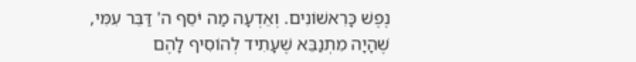נֶפֶשׁ כָּרִאשׁוֹנִים. וְאֵדְעָה מַה יֹּסֵף ה' דַּבֵּר עִמִּי, שֶׁהָיָה מִתְנַבֵּא שֶׁעָתִיד לְהוֹסִיף לָהֶם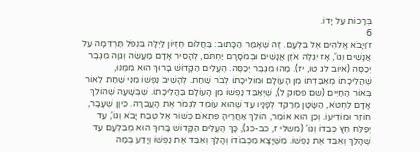בְּרָכוֹת עַל יָדוֹ.
6
ז׳וַיָּבֹא אֱלֹהִים אֶל בִּלְעָם. זֶה שֶׁאָמַר הַכָּתוּב: בַּחֲלוֹם חֶזְיוֹן לַיְלָה בִּנְפֹל תַּרְדֵּמָה עַל אֲנָשִׁים וְגוֹ', אָז יִגְלֶה אֹזֶן אֲנָשִׁים וּבְמֹסָרָם יַחְתֹּם, לְהָסִיר אָדָם מַעֲשֶׂה וְגֵוָה מִגֶּבֶר יְכַסֶּה (איוב לג טו, יז). מַהוּ מִגֶּבֶר יְכַסֶּה. הֶעֱלִים הַקָּדוֹשׁ בָּרוּךְ הוּא מִמֶּנּוּ, שֶׁהֲלִיכָתוֹ מְאַבַּדְתּוֹ מִן הָעוֹלָם וּמוֹלִיכָתוֹ לְבֹר שַׁחַת. לְהָשִׁיב נַפְשׁוֹ מִנִּי שַׁחַת לֵאוֹר בְּאוֹר הַחַיִּים (שם פסוק ל), שֶׁיְּאַבֵּד נַפְשׁוֹ מִן הָעוֹלָם בַּהֲלִיכָתוֹ. שֶׁבְּשָׁעָה שֶׁהוֹלֵךְ אָדָם לַחְטֹא, הַשָּׂטָן מְרַקֵּד לְפָנָיו עַד שֶׁהוּא עוֹמֵד לִגְמֹר אֶת הָעֲבֵרָה. כֵּיוָן שֶׁעָבָר, חוֹזֵר וּמוֹדִיעוֹ. וְכֵן הוּא אוֹמֵר, הוֹלֵךְ אַחֲרֶיהָ פִּתְאֹם כְּשׁוֹר אֶל טֶבַח יָבֹא וְגוֹ', עַד יְפַלַּח חֵץ כְּבֵדוֹ וְגוֹ' (משלי ז, כב-כג), כָּךְ הֶעֱלִים הַקָּדוֹשׁ בָּרוּךְ הוּא מְבִּלְעָם עַד שֶׁהָלַךְ וְאִבֵּד אֶת נַפְשׁוֹ. מִשֶּׁיָּצָא מִכְבוֹדוֹ וְהָלַךְ וְאִבֵּד אֶת נַפְשׁוֹ וְיָדַע בְּמַה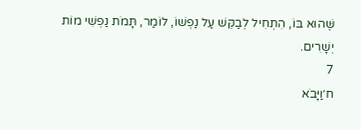שֶּׁהוּא בּוֹ, הִתְחִיל לְבַקֵּשׁ עַל נַפְשׁוֹ, לוֹמַר, תָּמֹת נַפְשִׁי מוֹת יְשָׁרִים.
7
ח׳וַיָּבֹא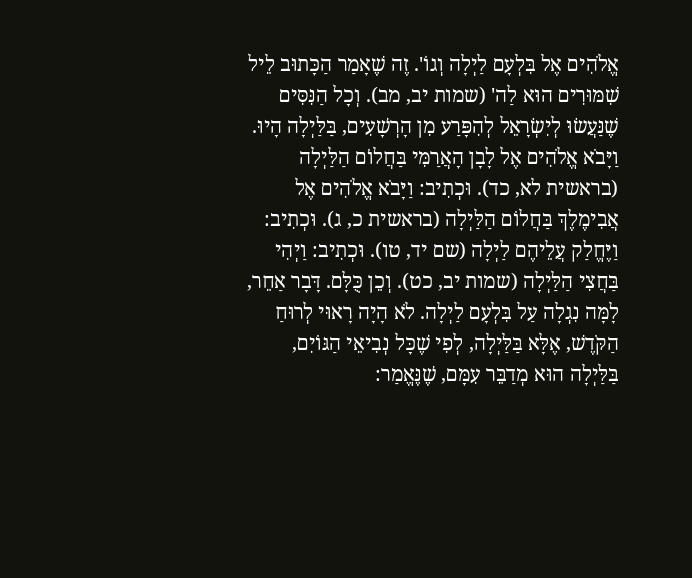אֱלֹהִים אֶל בִּלְעָם לַיְלָה וְגוֹ'. זֶה שֶׁאָמַר הַכָּתוּב לֵיל שִׁמּוּרִים הוּא לַה' (שמות יב, מב). וְכָל הַנִּסִּים שֶׁנַּעֲשׂוּ לְיִשְׂרָאֵל לְהִפָּרַע מִן הָרְשָׁעִים, בַּלַּיְלָה הָיוּ. וַיָּבֹא אֱלֹהִים אֶל לָבָן הָאֲרַמִּי בַּחֲלוֹם הַלַּיְלָה (בראשית לא, כד). וּכְתִיב: וַיָּבֹא אֱלֹהִים אֶל אֲבִימֶלֶךְ בַּחֲלוֹם הַלַּיְלָה (בראשית כ, ג). וּכְתִיב: וַיֶּחֱלַק עֲלֵיהֶם לַיְלָה (שם יד, טו). וּכְתִיב: וַיְהִי בַּחֲצִי הַלַּיְלָה (שמות יב, כט). וְכֵן כֻּלָּם. דָּבָר אַחֵר, לָמָּה נִגְלָה עַל בִּלְעָם לַיְלָה. לֹא הָיָה רָאוּי לְרוּחַ הַקֹּדֶשׁ, אֶלָּא בַּלַּיְלָה, לְפִי שֶׁכָּל נְבִיאֵי הַגּוֹיִם, בַּלַּיְלָה הוּא מְדַבֵּר עִמָּם, שֶׁנֶּאֱמַר: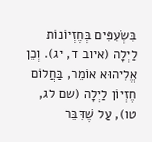בִּשְׂעִפִּים בְּחֶזְיוֹנוֹת לַיְלָה (איוב ד, יג). וְכֵן אֱלִיהוּא אוֹמֵר, בַּחֲלוֹם חֶזְיוֹן לַיְלָה (שם לג, טו), עַל שֶׁדִּבֵּר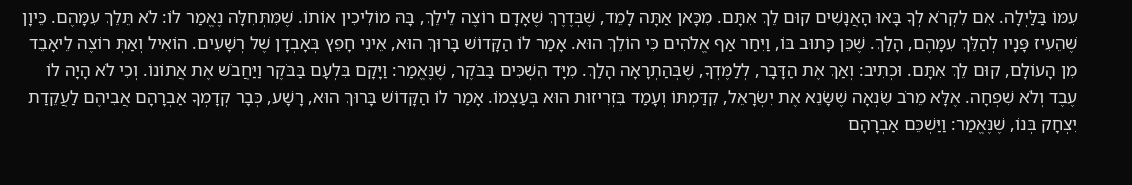עִמּוֹ בַּלַּיְלָה. אִם לִקְרֹא לְךָ בָּאוּ הָאֲנָשִׁים קוּם לֵךְ אִתָּם. מִכָּאן אַתָּה לָמֵד, שֶׁבְּדֶרֶךְ שֶׁאָדָם רוֹצֶה לֵילֵךְ, בָּהּ מוֹלִיכִין אוֹתוֹ. שֶׁמִּתְּחִלָּה נֶאֱמַר לוֹ: לֹא תֵּלֵךְ עִמָּהֶם. כֵּיוָן שֶׁהֵעִיז פָּנָיו לְהַלֵּךְ עִמָּהֶם, הָלַךְ. שֶׁכֵּן כָּתוּב בּוֹ, וַיִּחַר אַף אֱלֹהִים כִּי הוֹלֵךְ הוּא. אָמַר לוֹ הַקָּדוֹשׁ בָּרוּךְ הוּא, אֵינִי חָפֵץ בְּאָבְדָן שֶׁל רְשָׁעִים. הוֹאִיל וְאַתְּ רוֹצֶה לֵיאָבֵד מִן הָעוֹלָם, קוּם לֵךְ אִתָּם. וּכְתִיב: וְאַךְ אֶת הַדָּבָר, לְלַמֶּדְךָ, שֶׁבְּהַתְרָאָה הָלַךְ. מִיָּד הִשְׁכִּים בַּבֹּקֶר, שֶׁנֶּאֱמַר: וַיָּקָם בִּלְעָם בַּבֹּקֶר וַיַּחֲבֹשׁ אֶת אֲתוֹנוֹ. וְכִי לֹא הָיָה לוֹ עֶבֶד וְלֹא שִׁפְחָה. אֶלָּא מֵרֹב שִׂנְאָה שֶׁשָּׂנֵא אֶת יִשְׂרָאֵל, קִדַּמְתּוֹ וְעָמַד בִּזְרִיזוּת הוּא בְּעַצְמוֹ. אָמַר לוֹ הַקָּדוֹשׁ בָּרוּךְ הוּא, רָשָׁע, כְּבָר קְדָמְךָ אַבְרָהָם אֲבִיהֶם לַעֲקֵדַת יִצְחָק בְּנוֹ, שֶׁנֶּאֱמַר: וַיַּשְׁכֵּם אַבְרָהָם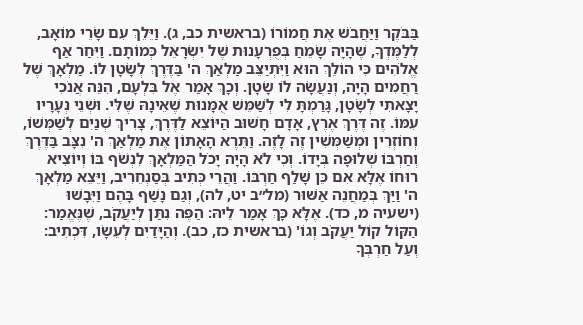בַּבֹּקֶר וַיַּחֲבֹשׁ אֶת חֲמוֹרוֹ (בראשית כב, ג). וַיֵּלֵךְ עִם שָׂרֵי מוֹאָב, לְלַמֶּדְךָ, שֶׁהָיָה שָׂמֵחַ בְּפֻרְעָנוּת שֶׁל יִשְׂרָאֵל כְּמוֹתָם. וַיִּחַר אַף אֱלֹהִים כִּי הוֹלֵךְ הוּא וַיִּתְיַצֵּב מַלְאַךְ ה' בַּדֶּרֶךְ לְשָׂטָן לוֹ. מַלְאָךְ שֶׁל רַחֲמִים הָיָה, וְנַעֲשָׂה לוֹ שָׂטָן. וְכָךְ אָמַר אֶל בִּלְעָם, הִנֵּה אֲנֹכִי יָצָאתִי לְשָׂטָן, גָּרַמְתָּ לִי לְשַׁמֵּשׁ אֻמָּנוּת שֶׁאֵינָהּ שֶׁלִּי. וּשְׁנֵי נְעָרָיו עִמּוֹ. זֶה דֶּרֶךְ אֶרֶץ, אָדָם חָשׁוּב הַיּוֹצֵא לַדֶּרֶךְ, צָרִיךְ שְׁנַיִם לְשַׁמְּשׁוֹ, וְחוֹזְרִין וּמְשַׁמְּשִׁין זֶה לָזֶה. וַתֵּרֶא הָאָתוֹן אֶת מַלְאַךְ ה' נִצָּב בַּדֶּרֶךְ וְחַרְבּוֹ שְׁלוּפָה בְּיָדוֹ. וְכִי לֹא הָיָה יָכֹל הַמַּלְאָךְ לִנְשֹׁף בּוֹ וְיוֹצִיא רוּחוֹ אֶלָּא אִם כֵּן שָׁלַף חַרְבּוֹ. וַהֲרֵי כְּתִיב בְּסַנְחֵרִיב, וַיֵּצֵא מַלְאָךְ ה' וַיַּךְ בְּמַחֲנֵה אַשּׁוּר (מל״ב יט, לה), וְגַם נָשַׁף בָּהֶם וַיִּבָשׁוּ (ישעיה מ, כד). אֶלָּא כָּךְ אָמַר לֵיהּ: הַפֶּה נִתַּן לְיַעֲקֹב, שֶׁנֶּאֱמַר: הַקּוֹל קוֹל יַעֲקֹב וְגוֹ' (בראשית כז, כב). וְהַיָּדַיִם לְעֵשָׂו, דִּכְתִיב: וְעַל חַרְבְּךָ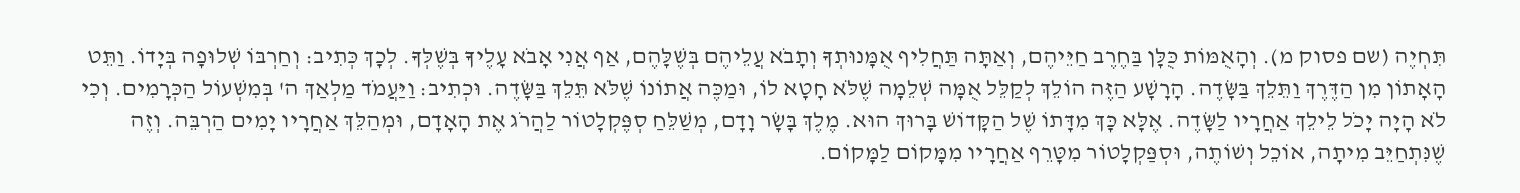תִּחְיֶה (שם פסוק מ). וְהָאֻמּוֹת כֻּלָּן בַּחֶרֶב חַיֵּיהֶם, וְאַתָּה תַּחֲלִיף אֻמָּנוּתְךָ וְתָבֹא עֲלֵיהֶם בְּשֶׁלָּהֶם, אַף אֲנִי אָבֹא עָלֶיךָ בְּשֶׁלְּךָ. לְכָךְ כְּתִיב: וְחַרְבּוֹ שְׁלוּפָה בְּיָדוֹ. וַתֵּט הָאָתוֹן מִן הַדֶּרֶךְ וַתֵּלֵךְ בַּשָּׂדֶה. הָרָשָׁע הַזֶּה הוֹלֵךְ לְקַלֵּל אֻמָּה שְׁלֵמָה שֶׁלֹּא חָטָא לוֹ, וּמַכֶּה אֲתוֹנוֹ שֶׁלֹּא תֵּלֵךְ בַּשָּׂדֶה. וּכְתִיב: וַיַּעֲמֹד מַלְאַךְ ה' בְּמִשְׁעוֹל הַכְּרָמִים. וְכִי לֹא הָיָה יָכֹל לֵילֵךְ אַחֲרָיו לַשָּׂדֶה. אֶלָּא כָּךְ מִדָּתוֹ שֶׁל הַקָּדוֹשׁ בָּרוּךְ הוּא. מֶלֶךְ בָּשָׂר וָדָם, מְשַׁלֵּחַ סְפֶּקְלָטוֹר לַהֲרֹג אֶת הָאָדָם, וּמְהַלֵּךְ אַחֲרָיו יָמִים הַרְבֵּה. וְזֶה שֶׁנִּתְחַיֵּב מִיתָה, אוֹכֵל וְשׁוֹתֶה, וּסְפַּקְלָטוֹר מִטָּרֵף אַחֲרָיו מִמָּקוֹם לַמָּקוֹם.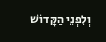וְלִפְנֵי הַקָּדוֹשׁ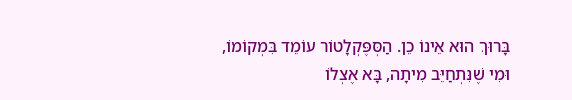בָּרוּךְ הוּא אֵינוֹ כֵן. הַסְּפֶּקְלָטוֹר עוֹמֵד בִּמְקוֹמוֹ, וּמִי שֶׁנִּתְחַיֵּב מִיתָה, בָּא אֶצְלוֹ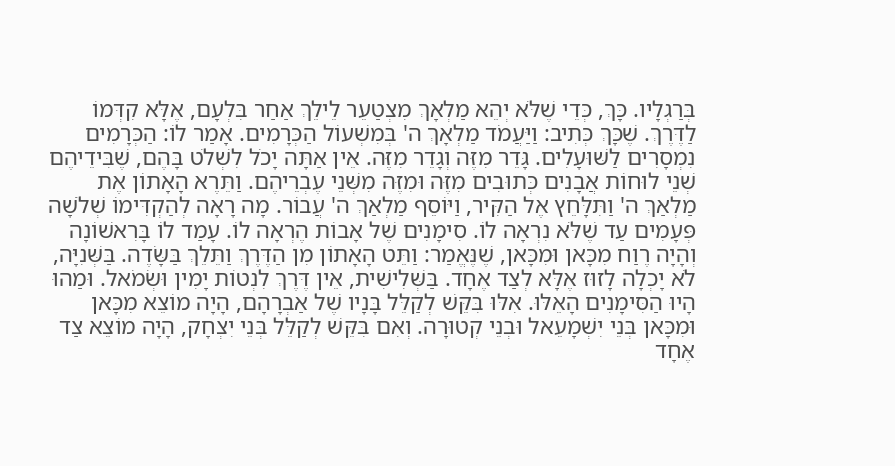בְּרַגְלָיו. כָּךְ, כְּדֵי שֶׁלֹּא יְהֵא מַלְאָךְ מִצְטַעֵר לֵילֵךְ אַחַר בִּלְעָם, אֶלָּא קִדְּמוֹ לַדֶּרֶךְ. שֶׁכָּךְ כְּתִיב: וַיַּעֲמֹד מַלְאָךְ ה' בְּמִשְׁעוֹל הַכְּרָמִים. אָמַר לוֹ: הַכְּרָמִים נִמְסָרִים לַשּׁוּעָלִים. גָּדֵר מִזֶּה וְגָדֵר מִזֶּה. אֵין אַתָּה יָכֹל לִשְׁלֹט בָּהֶם, שֶׁבִּידֵיהֶם שְׁנֵי לוּחוֹת אֲבָנִים כְּתוּבִים מִזֶּה וּמִזֶּה מִשְּׁנֵי עֶבְרֵיהֶם. וַתֵּרֶא הָאָתוֹן אֶת מַלְאַךְ ה' וַתִּלָּחֵץ אֶל הַקִּיר, וַיּוֹסֵף מַלְאַךְ ה' עֲבוֹר. מָה רָאָה לְהַקְדִּימוֹ שְׁלֹשָׁה פְּעָמִים עַד שֶׁלֹּא נִרְאָה לוֹ. סִימָנִים שֶׁל אָבוֹת הֶרְאָה לוֹ. עָמַד לוֹ בָּרִאשׁוֹנָה וְהָיָה רֶוַח מִכָּאן וּמִכָּאן, שֶׁנֶּאֱמַר: וַתֵּט הָאָתוֹן מִן הַדֶּרֶךְ וַתֵּלֵךְ בַּשָּׂדֶה. בַּשְּׁנִיָּה, לֹא יָכְלָה לָזוּז אֶלָּא לְצַד אֶחָד. בַּשְּׁלִישִׁית, אֵין דֶּרֶךְ לִנְטוֹת יָמִין וּשְׂמֹאל. וּמַהוּ הָיוּ הַסִּימָנִים הָאֵלּוּ. אִלּוּ בִּקֵּשׁ לְקַלֵּל בָּנָיו שֶׁל אַבְרָהָם, הָיָה מוֹצֵא מִכָּאן וּמִכָּאן בְּנֵי יִשְׁמָעֵאל וּבְנֵי קְטוּרָה. וְאִם בִּקֵּשׁ לְקַלֵּל בְּנֵי יִצְחָק, הָיָה מוֹצֵא צַד אֶחָד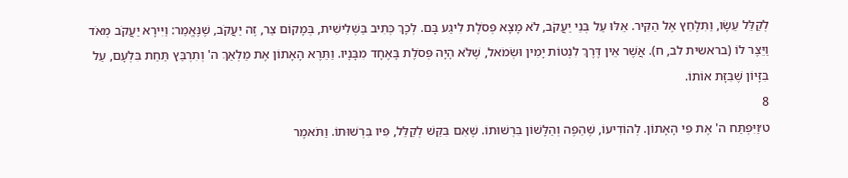לְקַלֵּל עֵשָׂו, וַתִּלָּחֵץ אֶל הַקִּיר. אֵלּוּ עַל בְּנֵי יַעֲקֹב, לֹא מָצָא פְּסֹלֶת לִיגַע בָּם. לְכָךְ כְּתִיב בַּשְּׁלִישִׁית, בְּמָקוֹם צַר, זֶה יַעֲקֹב, שֶׁנֶּאֱמַר: וַיִּירָא יַעֲקֹב מְאֹד וַיֵּצֶר לוֹ (בראשית לב, ח). אֲשֶׁר אֵין דֶּרֶךְ לִנְטוֹת יָמִין וּשְׂמֹאל, שֶׁלֹּא הָיָה פְּסֹלֶת בָּאֶחָד מִבָּנָיו. וַתֵּרֶא הָאָתוֹן אֶת מַלְאַךְ ה' וְתִרְבַּץ תַּחַת בִּלְעָם, עַל בִּזָּיוֹן שֶׁבִּזָּת אוֹתוֹ.
8
ט׳וַיִּפְתַּח ה' אֶת פִּי הָאָתוֹן. לְהוֹדִיעוֹ, שֶׁהַפֶּה וְהַלָּשׁוֹן בִּרְשׁוּתוֹ. שֶׁאִם בִּקֵּשׁ לְקַלֵּל, פִּיו בִּרְשׁוּתוֹ. וַתֹּאמֶר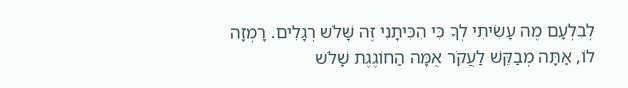לְבִלְעָם מֶה עָשִׂיתִי לְךָ כִּי הִכִּיתָנִי זֶה שָׁלֹש רְגָלִים. רָמְזָה לוֹ, אַתָּה מְבַקֵּשׁ לַעֲקֹר אֻמָּה הַחוֹגֶגֶת שָׁלֹש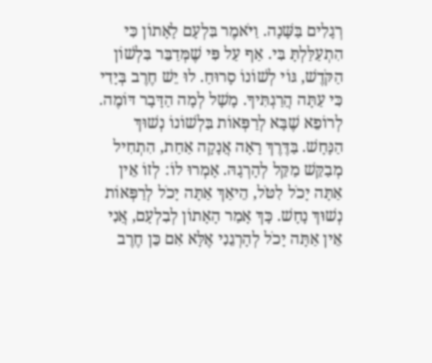רְגָלִים בַּשָּׁנָה. וַיֹּאמֶר בִּלְעָם לָאָתוֹן כִּי הִתְעַלַּלְתָּ בִּי. אַף עַל פִּי שֶׁמְּדַבֵּר בִּלְשׁוֹן הַקֹּדֶשׁ, גּוֹי לְשׁוֹנוֹ סָרוּחַ. לוּ יֵשׁ חֶרֶב בְּיָדִי כִּי עַתָּה הֲרַגְתִּיךָ. מָשָׁל לְמָה הַדָּבָר דּוֹמֶה. לְרוֹפֵא שֶׁבָּא לְרַפְּאוֹת בִּלְשׁוֹנוֹ נְשׁוּךְ הַנָּחָשׁ. בַּדֶּרֶךְ רָאָה אֲנָקָה אַחַת, הִתְחִיל מְבַקֵּשׁ מַקֵּל לְהָרְגָהּ. אָמְרוּ לוֹ: לְזוֹ אֵין אַתָּה יָכֹל לִטֹּל, הֵיאַךְ אַתָּה יָכֹל לְרַפְּאוֹת נְשׁוּךְ נָחָשׁ. כָּךְ אָמַר הָאָתוֹן לְבִלְעָם, אֲנִי אֵין אַתָּה יָכֹל לְהָרְגֵנִי אֶלָּא אִם כֵּן חֶרֶב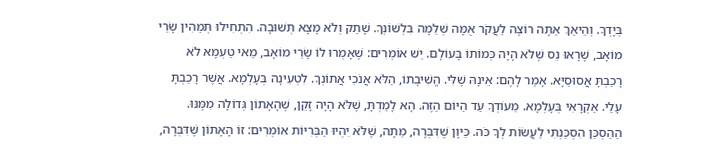בְּיָדְךָ. וְהֵיאַךְ אַתָּה רוֹצֶה לַעֲקֹר אֻמָּה שְׁלֵמָה בִּלְשׁוֹנְךָ. שָׁתַק וְלֹא מָצָא תְּשׁוּבָה. הִתְחִילוּ תְּמֵהִין שָׂרֵי מוֹאָב, שֶׁרָאוּ נֵס שֶׁלֹּא הָיָה כְּמוֹתוֹ בָּעוֹלָם. יֵשׁ אוֹמְרִים: שֶׁאָמְרוּ לוֹ שָׂרֵי מוֹאָב, מַאי טַעְמָא לֹא רָכַבְתָּ אֲסוּסַיָּא. אָמַר לָהֶם: אֵינָהּ שֶׁלִּי. הֱשִׁיבָתוֹ, הַלֹּא אֲנֹכִי אֲתוֹנְךָ. לִטְעִינָה בְּעָלְמָא. אֲשֶׁר רָכַבְתָּ עָלַי. אַקְרָאִי בְּעָלְמָא. מֵעוֹדְךָ עַד הַיּוֹם הַזֶּה. הָא לָמַדְתָּ, שֶׁלֹּא הָיָה זָקֵן, שֶׁהָאָתוֹן גְּדוֹלָה מִמֶּנּוּ. הַהַסְכֵּן הִסְכַּנְתִּי לַעֲשׂוֹת לְךָ כֹּה. כֵּיוָן שֶׁדִּבְּרָה, מֵתָה, שֶׁלֹּא יִהְיוּ הַבְּרִיּוֹת אוֹמְרִים: זוֹ הָאָתוֹן שֶׁדִּבְּרָה,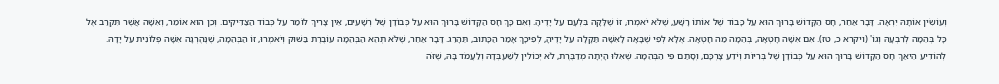וְעוֹשִׂין אוֹתָהּ יִרְאָה. דָּבָר אַחֵר, חָס הַקָּדוֹשׁ בָּרוּךְ הוּא עַל כָּבוֹד שֶׁל אוֹתוֹ רָשָׁע, שֶׁלֹּא יֹאמְרוּ, זוֹ שֶׁלָּקָה בִּלְעָם עַל יָדֶיהָ. וְאִם כָּךְ חָס הַקָּדוֹשׁ בָּרוּךְ הוּא עַל כְּבוֹדָן שֶׁל רְשָׁעִים, אֵין צָרִיךְ לוֹמַר עַל כְּבוֹד הַצַּדִּיקִים. וְכֵן הוּא אוֹמֵר, וְאִשָּׁה אֲשֶׁר תִּקְרַב אֶל כָּל בְּהֵמָה לְרִבְעָהּ וְגוֹ' (ויקרא כ, טז). אִם אִשָּׁה חָטְאָה, בְּהֵמָה מַה חָטְאָה. אֶלָּא לְפִי שֶׁבָּאָה לָאִשָּׁה תַּקָּלָה עַל יָדֶיהָ, לְפִיכָךְ אָמַר הַכָּתוּב, תֵּהָרֵג. דָּבָר אַחֵר, שֶׁלֹּא תְּהֵא הַבְּהֵמָה עוֹבֶרֶת בַּשּׁוּק וְיֹאמְרוּ, זוֹ הַבְּהֵמָה, שֶׁנֶּהֶרְגָה אִשָּׁה פְּלוֹנִית עַל יָדָהּ. לְהוֹדִיעַ הֵיאַךְ חָס הַקָּדוֹשׁ בָּרוּךְ הוּא עַל כְּבוֹדָן שֶׁל בְּרִיּוֹת וְיֹדֵעַ צָרְכָּם, וְסָתַם פִּי הַבְּהֵמָה. שֶׁאִלּוּ הָיְתָה מְדַבֶּרֶת, לֹא יְכוֹלִין לְשַׁעְבְּדָהּ וְלַעֲמֹד בָּהּ, שֶׁזֹּה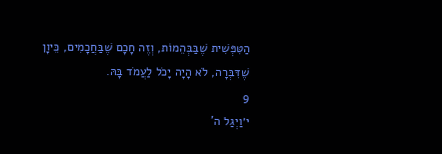הַטִּפְּשִׁית שֶׁבַּבְּהֵמוֹת, וְזֶה חָכָם שֶׁבַּחֲכָמִים, כֵּיוָן שֶׁדִּבְּרָה, לֹא הָיָה יָכֹל לַעֲמֹד בָּהּ.
9
י׳וַיְגַל ה'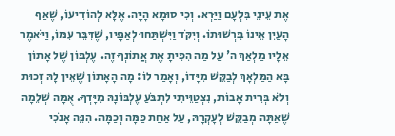אֶת עֵינֵי בִּלְעָם וַיַּרְא. וְכִי סוּמָא הָיָה. אֶלָּא לְהוֹדִיעוֹ, שֶׁאַף הָעַיִן אֵינוֹ בִּרְשׁוּתוֹ. וְיִקֹּד וַיִּשְׁתַּחוּ לְאַפָּיו, שֶׁדִּבֵּר עִמּוֹ, וַיֹּאמֶר אֵלָיו מַלְאַךְ ה' עַל מַה הִכִּיתָ אֶת אֲתוֹנְךָ זֶה. עֶלְבּוֹן שֶׁל אָתוֹן בָּא הַמַּלְאָךְ לְבַקֵּשׁ מִיָּדוֹ, וְאָמַר לוֹ: מָה הָאָתוֹן שֶׁאֵין לָהּ זְכוּת וְלֹא בְּרִית אָבוֹת, נִצְטַוֵּיתִי לִתְבֹּעַ עֶלְבּוֹנָהּ מִיָּדְךָ. אֻמָּה שְׁלֵמָה שֶׁאַתָּה מְבַקֵּשׁ לְעָקְרָהּ, עַל אַחַת כַּמָּה וְכַמָּה. הִנֵּה אָנֹכִי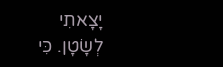יָצָאתִי לְשָׂטָן. כִּי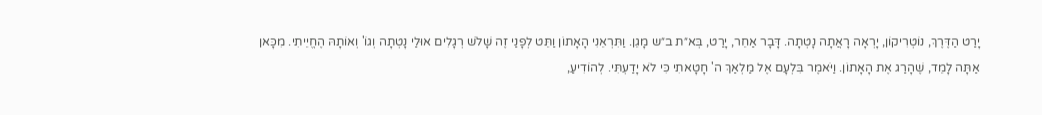יָרַט הַדֶּרֶךְ, נוֹטְרִיקוֹן, יָרְאָה רָאֲתָה נָטְתָה. דָּבָר אַחֵר, יָרַט, בְּא״ת ב״ש מָגֵן. וַתִּרְאֵנִי הָאָתוֹן וַתֵּט לְפָנַי זֶה שָׁלֹשׁ רְגָלִים אוּלַי נָטְתָה וְגוֹ' וְאוֹתָהּ הֶחֱיֵיתִי. מִכָּאן אַתָּה לָמֵד, שֶׁהָרַג אֶת הָאָתוֹן. וַיֹּאמֶר בִּלְעָם אֶל מַלְאַךְ ה' חָטָאתִי כִּי לֹא יָדַעְתִּי. לְהוֹדִיעַ,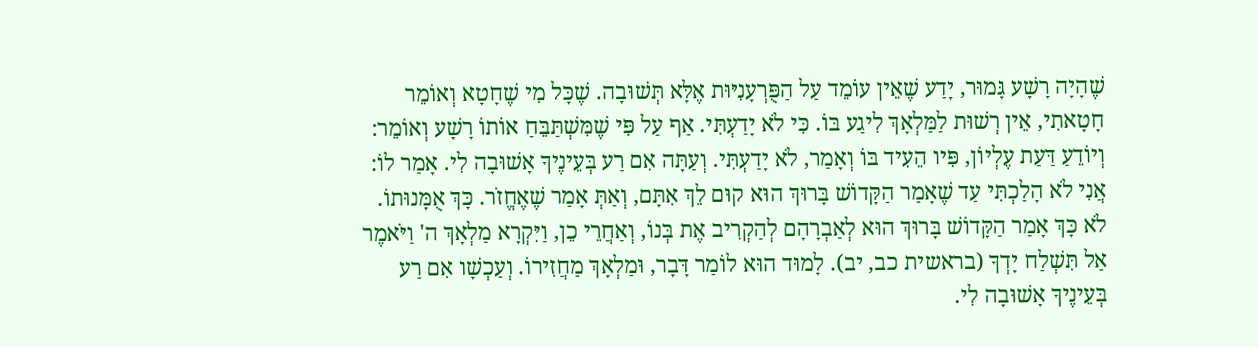שֶׁהָיָה רָשָׁע גָּמוּר, יָדַע שֶׁאֵין עוֹמֵד עַל הַפֻּרְעָנִיּוּת אֶלָּא תְּשׁוּבָה. שֶׁכָּל מִי שֶׁחָטָא וְאוֹמֵר חָטָאתִי, אֵין רְשׁוּת לַמַּלְאָךְ לִיגַע בּוֹ. כִּי לֹא יָדַעְתִּי. אַף עַל פִּי שֶׁמִּשְׁתַּבֵּחַ אוֹתוֹ רָשָׁע וְאוֹמֵר: וְיוֹדֵעַ דַּעַת עֶלְיוֹן, פִּיו הֵעִיד בּוֹ וְאָמַר, לֹא יָדַעְתִּי. וְעַתָּה אִם רַע בְּעֵינֶיךָ אָשׁוּבָה לִי. אָמַר לוֹ: אֲנִי לֹא הָלַכְתִּי עַד שֶׁאָמַר הַקָּדוֹשׁ בָּרוּךְ הוּא קוּם לֵךְ אִתָּם, וְאַתְּ אָמַר שֶׁאֶחֱזֹר. כָּךְ אֻמָּנוּתוֹ. לֹא כָּךְ אָמַר הַקָּדוֹשׁ בָּרוּךְ הוּא לְאַבְרָהָם לְהַקְרִיב אֶת בְּנוֹ, וְאַחֲרֵי כֵן, וַיִּקְרָא מַלְאָךְ ה' וַיֹּאמֶר אַל תִּשְׁלַח יָדְךָ (בראשית כב, יב). לָמוּד הוּא לוֹמַר דָּבָר, וּמַלְאָךְ מַחֲזִירוֹ. וְעַכְשָׁו אִם רַע בְּעֵינֶיךָ אָשׁוּבָה לִי.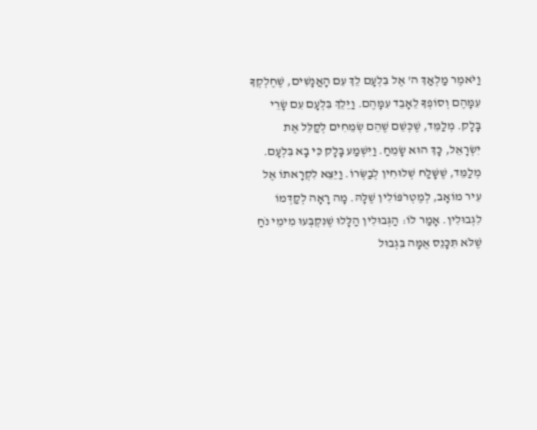וַיֹּאמֶר מַלְאַךְ ה' אֶל בִּלְעָם לֵךְ עִם הָאֲנָשִׁים, שֶׁחֶלְקְךָ עִמָּהֶם וְסוֹפְךָ לֵאָבֵד עִמָּהֶם. וַיֵּלֵךְ בִּלְעָם עִם שָׂרֵי בָּלָק. מְלַמֵּד, שֶׁכְּשֵׁם שֶׁהֵם שְׂמֵחִים לְקַלֵּל אֶת יִשְׂרָאֵל, כָּךְ הוּא שָׂמֵחַ. וַיִּשְׁמַע בָּלָק כִּי בָא בִּלְעָם. מְלַמֵּד, שֶׁשָּׁלַח שְׁלוּחִין לְבַשְּׂרוֹ. וַיֵּצֵא לִקְרָאתוֹ אֶל עִיר מוֹאָב, לְמֶטְרֹפּוֹלִין שֶׁלָּהּ. מָה רָאָה לְקַדְּמוֹ לִגְבוּלִין. אָמַר לוֹ: הַגְּבוּלִין הַלָּלוּ שֶׁנִּקְבְּעוּ מִימֵי נֹחַ שֶׁלֹּא תִּכָּנֵס אֻמָּה בִּגְבוּל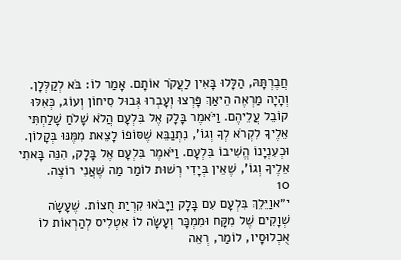חֲבֶרְתָּהּ, הַלָּלוּ בָּאִין לַעֲקֹר אוֹתָם. אָמַר לוֹ: בֹּא לְקַלְּלָן. וְהָיָה מַרְאֶה הֵיאַךְ פָּרְצוּ וְעָבְרוּ גְּבוּל סִיחוֹן וְעוֹג, כְּאִלּוּ קוֹבֵל עֲלֵיהֶם. וַיֹּאמֶר בָּלָק אֶל בִּלְעָם הֲלֹא שָׁלֹחַ שָׁלַחְתִּי אֵלֶיךָ לִקְרֹא לְךָ וְגוֹ', נִתְנַבֵּא שֶׁסּוֹפוֹ לָצֵאת מִמֶּנּוּ בְּקָלוֹן. וּכְעִנְיָנוֹ הֱשִׁיבוֹ בִּלְעָם. וַיֹּאמֶר בִּלְעָם אֶל בָּלָק, הִנֵּה בָּאתִי אֵלֶיךָ וְגוֹ', שֶׁאֵין בְּיָדִי רְשׁוּת לוֹמַר מַה שֶּׁאֲנִי רוֹצֶה.
10
י״אוַיֵּלֵךְ בִּלְעָם עִם בָּלָק וַיָּבֹאוּ קִרְיַת חֻצוֹת. שֶׁעָשָׂה שְׁוָקִים שֶׁל מִקָּח וּמִמְכָּר וְעָשָׂה לוֹ אִטְלִיס לְהַרְאוֹת לוֹ אֻכְלוּסָיו, לוֹמַר, רְאֵה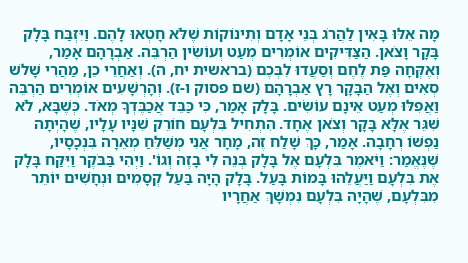מָה אֵלּוּ בָּאִין לַהֲרֹג בְּנֵי אָדָם וְתִינוֹקוֹת שֶׁלֹּא חָטְאוּ לָהֶם. וַיִּזְבַּח בָּלָק בָּקָר וָצֹאן. הַצַּדִּיקִים אוֹמְרִים מְעַט וְעוֹשִׂין הַרְבֵּה. אַבְרָהָם אָמַר, וְאֶקְּחָה פַּת לֶחֶם וְסַעֲדוּ לִבְּכֶם (בראשית יח, ה). וְאַחֲרֵי כֵן, מַהֲרִי שָׁלֹש סְאִים וְאֶל הַבָּקָר רָץ אַבְרָהָם (שם פסוק ו-ז). וְהָרְשָׁעִים אוֹמְרִים הַרְבֵּה וַאֲפִלּוּ מְעַט אֵינָם עוֹשִׂים. בָּלָק אָמַר, כִּי כַּבֵּד אֲכַבֶּדְךָ מְאֹד. כְּשֶׁבָּא, לֹא שִׁגֵּר אֶלָּא בָּקָר וְצֹאן אֶחָד. הִתְחִיל בִּלְעָם חוֹרֵק שִׁנָּיו עָלָיו, שֶׁהָיְתָה נַפְשׁוֹ רְחָבָה. אָמַר, כָּךְ שָׁלַח זֶה, מָחָר אֲנִי מְשַׁלֵּחַ מְאֵרָה בִּנְכָסָיו, שֶׁנֶּאֱמַר: וַיֹּאמֶר בִּלְעָם אֶל בָּלָק בְּנֵה לִי בָזֶה וְגוֹ'. וַיְהִי בַּבֹּקֶר וַיִּקַּח בָּלָק אֶת בִּלְעָם וַיַּעֲלֵהוּ בָּמוֹת בָּעַל. בָּלָק הָיָה בַּעַל קְסָמִים וּנְחָשִׁים יוֹתֵר מִבִּלְעָם, שֶׁהָיָה בִּלְעָם נִמְשָׁךְ אַחֲרָיו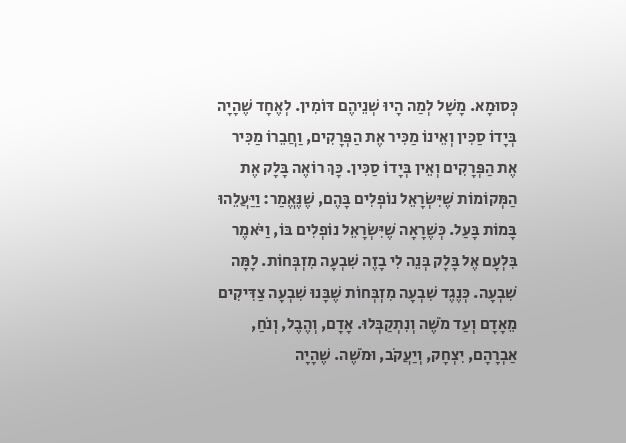כְּסוּמָא. מָשָׁל לְמַה הָיוּ שְׁנֵיהֶם דּוֹמִין. לְאֶחָד שֶׁהָיָה בְּיָדוֹ סַכִּין וְאֵינוֹ מַכִּיר אֶת הַפְּרָקִים, וַחֲבֵרוֹ מַכִּיר אֶת הַפְּרָקִים וְאֵין בְּיָדוֹ סַכִּין. כָּךְ רוֹאֶה בָּלָק אֶת הַמְּקוֹמוֹת שֶׁיִּשְׂרָאֵל נוֹפְלִים בָּהֶם, שֶׁנֶּאֱמַר: וַיַּעֲלֵהוּ בָּמוֹת בָּעַל. כְּשֶׁרָאָה שֶׁיִּשְׂרָאֵל נוֹפְלִים בּוֹ, וַיֹּאמֶר בִּלְעָם אֶל בָּלָק בְּנֵה לִי בָזֶה שִׁבְעָה מִזְבְּחוֹת. לָמָּה שִׁבְעָה. כְּנֶגֶד שִׁבְעָה מִזְבְּחוֹת שֶׁבָּנוּ שִׁבְעָה צַדִּיקִים מֵאָדָם וְעַד מֹשֶׁה וְנִתְקַבְּלוּ. אָדָם, וְהֶבֶל, וְנֹחַ, אַבְרָהָם, יִצְחָק, וְיַעֲקֹב, וּמֹשֶׁה. שֶׁהָיָה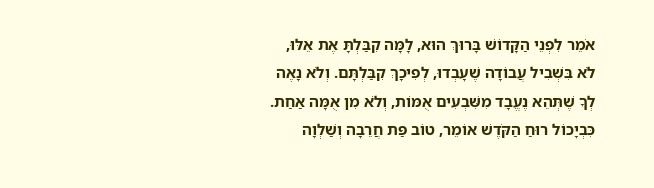אֹמֵר לִפְנֵי הַקָּדוֹשׁ בָּרוּךְ הוּא, לָמָּה קִבַּלְתָּ אֶת אֵלּוּ, לֹא בִּשְׁבִיל עֲבוֹדָה שֶׁעָבְדוּ, לְפִיכָךְ קִבַּלְתָּם. וְלֹא נָאֶה לְךָ שֶׁתְּהֵא נֶעֱבָד מִשִּׁבְעִים אֻמּוֹת, וְלֹא מִן אֻמָּה אַחַת. כִּבְיָכוֹל רוּחַ הַקֹּדֶשׁ אוֹמֵר, טוֹב פַּת חֲרֵבָה וְשַׁלְוָה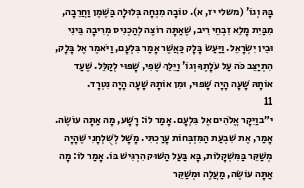בָּהּ וְגוֹ' (משלי יז, א). טוֹבָה מִנְחָה בְּלוּלָה בַּשֶּׁמֶן וַחֲרֵבָה, מִבַּיִת מָלֵא זִבְחֵי רִיב, שֶׁאַתָּה רוֹצֶה לְהַכְנִיס מְרִיבָה בֵּינִי וּבֵין יִשְׂרָאֵל. וַיַּעַשׂ בָּלָק כַּאֲשֶׁר אָמַר בִּלְעָם, וַיֹּאמֶר אֶל בָּלָק, הִתְיַצֵּב כֹּה עַל עֹלָתֶךָ וְגוֹ' וַיֵּלֵךְ שֶׁפִי, שָׁפוּי לְקַלֵּל. שֶׁעַד אוֹתָהּ שָׁעָה הָיָה שָׁפוּי, וּמִן אוֹתָהּ שָׁעָה הָיָה נִטְרָד.
11
י״בוַיִּקָר אֱלֹהִים אֶל בִּלְעָם. אָמַר לוֹ: רָשָׁע, מָה אַתָּה עוֹשֶׂה. אָמַר, אֶת שִׁבְעַת הַמִּזְבְּחוֹת עָרַכְתִּי. מָשָׁל לְשֻׁלְחָנִי שֶׁהָיָה מְשַׁקֵּר בַּמִּשְׁקָלוֹת, בָּא בַּעַל הַשּׁוּק הִרְגִּישׁ בּוֹ. אָמַר לוֹ: מָה אַתָּה עוֹשֶׂה, מַעֲלֶה וּמְשַׁקֵּר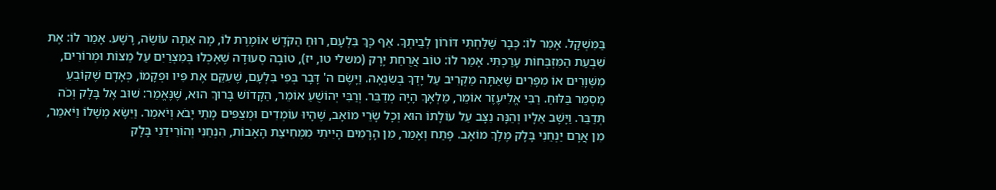בַּמִּשְׁקָל. אָמַר לוֹ: כְּבָר שָׁלַחְתִּי דּוֹרוֹן לְבֵיתְךָ. אַף כָּךְ בִּלְעָם, רוּחַ הַקֹּדֶשׁ אוֹמֶרֶת לוֹ, מָה אַתָּה עוֹשֶׂה, רָשָׁע. אָמַר לוֹ: אֶת שִׁבְעַת הַמִּזְבְּחוֹת עָרַכְתִּי. אָמַר לוֹ: טוֹב אֲרֻחַת יָרָק (משלי טו, יז), טוֹבָה סְעוּדָה שֶׁאָכְלוּ בְּמִצְרַיִם עַל מַצּוֹת וּמְרוֹרִים, מִשְּׁוָרִים אוֹ מִפָּרִים שֶׁאַתָּה מַקְרִיב עַל יָדְךָ בְּשִׂנְאָה. וַיָּשֶׂם ה' דָּבָר בְּפִי בִּלְעָם, שֶׁעִקֵּם אֶת פִּיו וּפְקָמוֹ, כְּאָדָם שֶׁקּוֹבֵעַ מַסְמֵר בַּלּוּחַ. רַבִּי אֱלִיעֶזֶר אוֹמֵר, מַלְאָךְ הָיָה מְדַבֵּר. וְרַבִּי יְהוֹשֻׁעַ אוֹמֵר, הַקָּדוֹשׁ בָּרוּךְ הוּא, שֶׁנֶּאֱמַר: שׁוּב אֶל בָּלָק וְכֹה תְּדַבֵּר. וַיָּשָׁב אֵלָיו וְהֵנָּה נִצָּב עַל עוֹלָתוֹ הוּא וְכָל שָׂרֵי מוֹאָב, שֶׁהָיוּ עוֹמְדִים וּמְצַפִּים מָתַי יָבֹא וְיֹאמַר. וַיִּשָּׂא מְשָׁלוֹ וַיֹּאמַר, מִן אֲרָם יַנְחֵנִי בָּלָק מֶלֶךְ מוֹאָב. פָּתַח וְאָמַר, מִן הָרָמִים הָיִיתִי מִמְּחִיצַת הָאָבוֹת, הִנְחַנִי וְהוֹרִידַנִי בָּלָק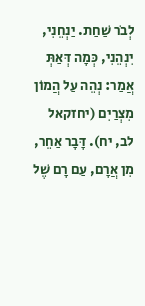לְבֹר שַׁחַת. יַנְחֵנִי, יִנְהֵנִי, כְּמָה דְּאַתְּ אֲמַר: נְהֵה עַל הֲמוֹן מִצְרַיִם (יחזקאל לב, יח). דָּבָר אַחֵר, מִן אֲרָם, עַם רָם שֶׁל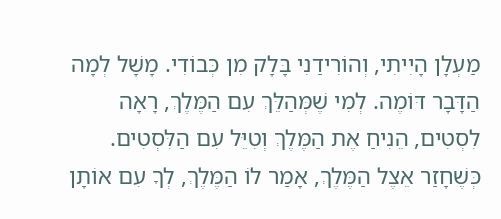מַעְלָן הָיִיתִי, וְהוֹרִידַנִי בָּלָק מִן כְּבוֹדִי. מָשָׁל לְמָה הַדָּבָר דּוֹמֶה. לְמִי שֶׁמְּהַלֵּךְ עִם הַמֶּלֶךְ, רָאָה לִסְטִים, הֵנִיחַ אֶת הַמֶּלֶךְ וְטִיֵּל עִם הַלִּסְטִים. כְּשֶׁחָזַר אֵצֶל הַמֶּלֶךְ, אָמַר לוֹ הַמֶּלֶךְ, לְךָ עִם אוֹתָן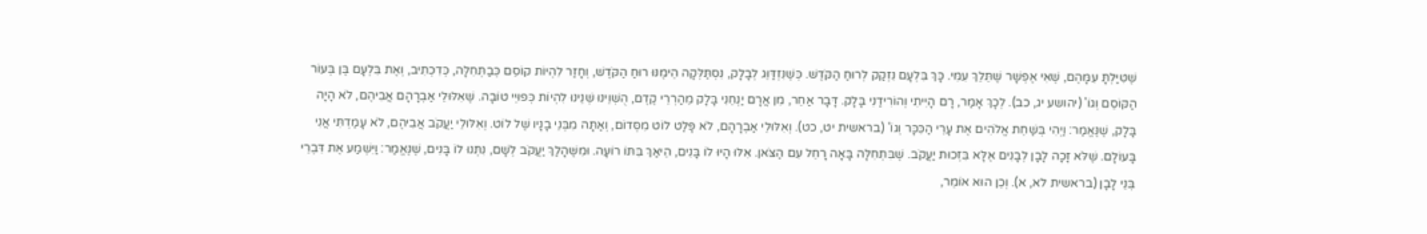שֶׁטִּיַּלְתָּ עִמָּהֶם, שֶׁאִי אֶפְשָׁר שֶׁתֵּלֵךְ עִמִּי. כָּךְ בִּלְעָם נִזְקַק לְרוּחַ הַקֹּדֶשׁ. כְּשֶׁנִּזְדַּוֵּג לְבָלָק, נִסְתַּלְּקָה הֵימֶנּוּ רוּחַ הַקֹּדֶשׁ, וְחָזַר לִהְיוֹת קוֹסֵם כְּבַתְּחִלָּה, כְּדִכְתִיב, וְאֶת בִּלְעָם בֶּן בְּעוֹר הַקּוֹסֵם וְגוֹ' (יהושע יג, כב). לְכָךְ אָמַר, רָם הָיִיתִי וְהוֹרִידַנִי בָּלָק. דָּבָר אַחֵר, מִן אֲרָם יַנְחֵנִי בָּלָק מֵהַרְרֵי קֶדֶם, הֻשְׁוֵינוּ שְׁנֵינוּ לִהְיוֹת כְּפוּיֵי טוֹבָה. שֶׁאִלּוּלֵי אַבְרָהָם אֲבִיהֶם, לֹא הָיָה בָּלָק, שֶׁנֶּאֱמַר: וַיְהִי בְּשַׁחֵת אֱלֹהִים אֶת עָרֵי הַכִּכָּר וְגוֹ' (בראשית יט, כט). וְאִלּוּלֵי אַבְרָהָם, לֹא פָּלַט לוֹט מִסְּדוֹם, וְאַתָּה מִבְּנֵי בָנָיו שֶׁל לוֹט. וְאִלּוּלֵי יַעֲקֹב אֲבִיהֶם, לֹא עָמַדְתִּי אֲנִי בָּעוֹלָם. שֶׁלֹּא זָכָה לָבָן לְבָנִים אֶלָּא בִּזְכוּת יַעֲקֹב. שֶׁבִּתְחִלָּה בָּאָה רָחֵל עִם הַצֹּאן. אִלּוּ הָיוּ לוֹ בָּנִים, הֵיאַךְ בִּתּוֹ רוֹעָה. וּמִשֶּׁהָלַךְ יַעֲקֹב לְשָׁם, נִתְּנוּ לוֹ בָּנִים, שֶׁנֶּאֱמַר: וַיִּשְׁמַע אֶת דִּבְרֵי בְּנֵי לָבָן (בראשית לא, א). וְכֵן הוּא אוֹמֵר,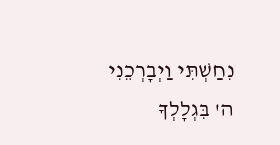נִחַשְׁתִּי וַיְבָרְכֵנִי ה' בִּגְלָלְךָ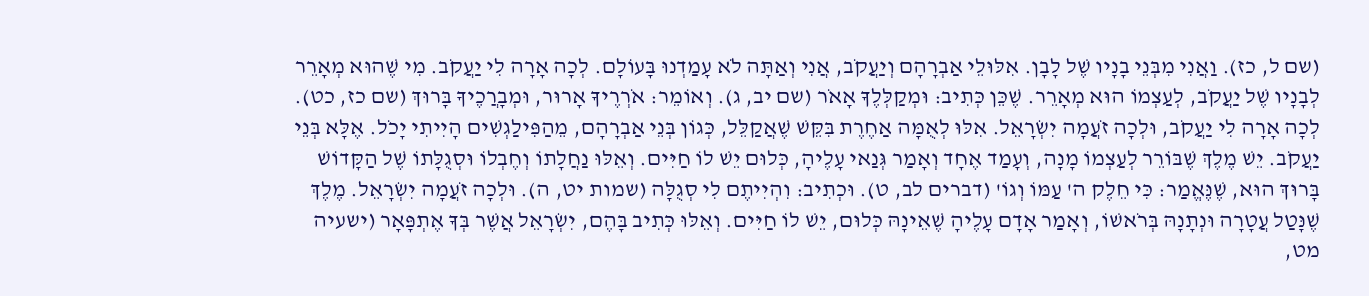(שם ל, כז). וַאֲנִי מִבְּנֵי בָנָיו שֶׁל לָבָן. אִלּוּלֵי אַבְרָהָם וְיַעֲקֹב, אֲנִי וְאַתָּה לֹא עָמַדְנוּ בָּעוֹלָם. לְכָה אָרָה לִי יַעֲקֹב. מִי שֶׁהוּא מְאָרֵר לְבָנָיו שֶׁל יַעֲקֹב, לְעַצְמוֹ הוּא מְאָרֵר. שֶׁכֵּן כְּתִיב: וּמְקַלְּלֶךָ אָאֹר (שם יב, ג). וְאוֹמֵר: אֹרְרֶיךָ אָרוּר, וּמְבָרֲכֶיךָ בָּרוּךְ (שם כז, כט). לְכָה אָרָה לִי יַעֲקֹב, וּלְכָה זֹעֲמָה יִשְׂרָאֵל. אִלּוּ לְאֻמָּה אַחֶרֶת בִּקֵּשׁ שֶׁאֲקַלֵּל, כְּגוֹן בְּנֵי אַבְרָהָם, מֵהַפִּילַגְשִׁים הָיִיתִי יָכֹל. אֶלָּא בְּנֵי יַעֲקֹב. יֵשׁ מֶלֶךְ שֶׁבּוֹרֵר לְעַצְמוֹ מָנָה, וְעָמַד אֶחָד וְאָמַר גְּנַאי עָלֶיהָ, כְּלוּם יֵשׁ לוֹ חַיִּים. וְאֵלּוּ נַחֲלָתוֹ וְחֶבְלוֹ וּסְגֻלָּתוֹ שֶׁל הַקָּדוֹשׁ בָּרוּךְ הוּא, שֶׁנֶּאֱמַר: כִּי חֵלֶק ה' עַמּוֹ וְגוֹ' (דברים לב, ט). וּכְתִיב: וִהְיִיתֶם לִי סְגֻלָּה (שמות יט, ה). וּלְכָה זֹעֲמָה יִשְׂרָאֵל. מֶלֶךְ שֶׁנָּטַל עֲטָרָה וּנְתָנָהּ בְּרֹאשׁוֹ, וְאָמַר אָדָם עָלֶיהָ שֶׁאֵינָהּ כְּלוּם, יֵשׁ לוֹ חַיִּים. וְאֵלּוּ כְּתִיב בָּהֶם, יִשְׂרָאֵל אֲשֶׁר בְּךָ אֶתְפָּאָר (ישעיה מט,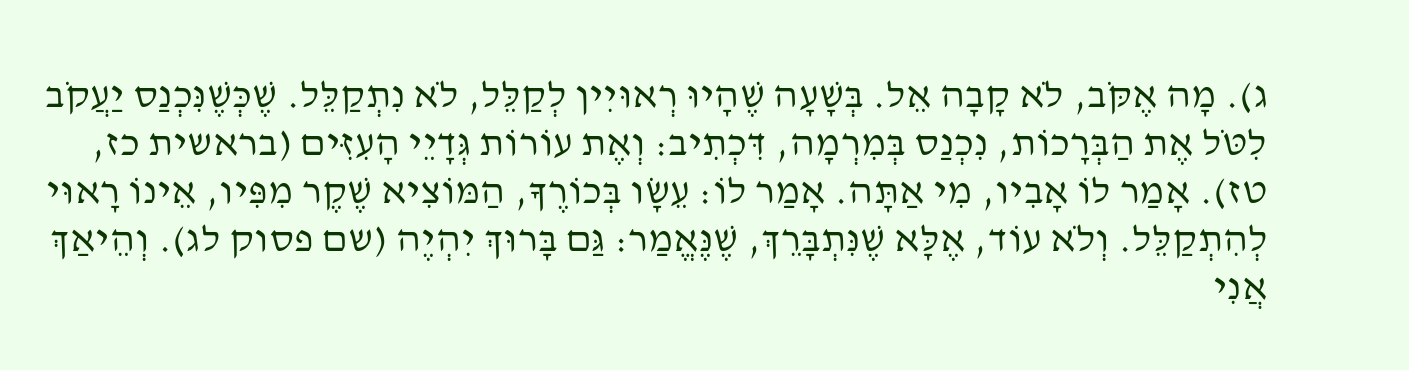ג). מָה אֶקֹּב, לֹא קָבָה אֵל. בְּשָׁעָה שֶׁהָיוּ רְאוּיִין לְקַלֵּל, לֹא נִתְקַלֵּל. שֶׁכְּשֶׁנִּכְנַס יַעֲקֹב לִטֹּל אֶת הַבְּרָכוֹת, נִכְנַס בְּמִרְמָה, דִּכְתִיב: וְאֶת עוֹרוֹת גְּדָיֵי הָעִזִּים (בראשית כז, טז). אָמַר לוֹ אָבִיו, מִי אַתָּה. אָמַר לוֹ: עֵשָׂו בְּכוֹרֶךָ, הַמּוֹצִיא שֶׁקֶר מִפִּיו, אֵינוֹ רָאוּי לְהִתְקַלֵּל. וְלֹא עוֹד, אֶלָּא שֶׁנִּתְבָּרֵךְ, שֶׁנֶּאֱמַר: גַּם בָּרוּךְ יִהְיֶה (שם פסוק לג). וְהֵיאַךְ אֲנִי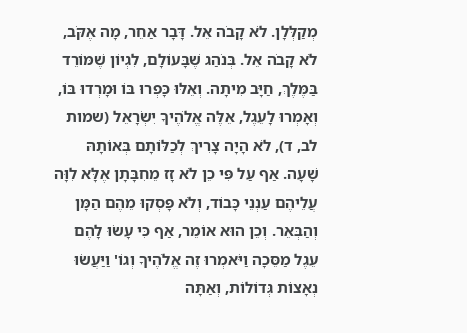מְקַלְּלָן. לֹא קָבֹה אֵל. דָּבָר אַחֵר, מָה אֶקֹּב, לֹא קָבֹה אֵל. בְּנֹהַג שֶׁבָּעוֹלָם, לִגְיוֹן שֶׁמּוֹרֵד בַּמֶּלֶךְ, חַיָּב מִיתָה. וְאֵלּוּ כָּפְרוּ בּוֹ וּמָרְדוּ בּוֹ, וְאָמְרוּ לָעֵגֶל, אֵלֶּה אֱלֹהֶיךָ יִשְׂרָאֵל (שמות לב, ד), לֹא הָיָה צָרִיךְ לְכַלּוֹתָם בְּאוֹתָהּ שָׁעָה. אַף עַל פִּי כֵן לֹא זָז מֵחִבָּתָן אֶלָּא לִוָּה עֲלֵיהֶם עַנְנֵי כָּבוֹד, וְלֹא פָּסְקוּ מֵהֶם הַמָּן וְהַבְּאֵר. וְכֵן הוּא אוֹמֵר, אַף כִּי עָשׂוּ לָהֶם עֵגֶל מַסֵּכָה וַיֹּאמְרוּ זֶה אֱלֹהֶיךָ וְגוֹ' וַיַּעֲשׂוּ נְאָצוֹת גְּדוֹלוֹת, וְאַתָּה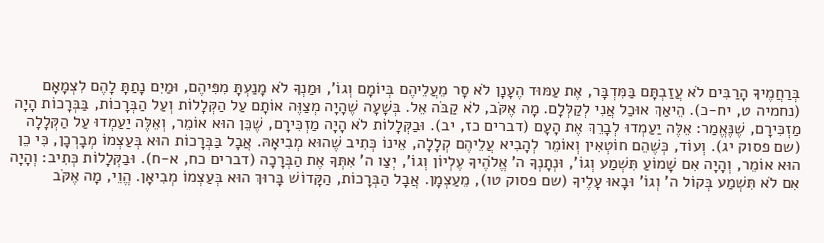בְּרַחֲמֶיךָ הָרַבִּים לֹא עֲזַבְתָּם בַּמִּדְבָּר, אֶת עַמּוּד הֶעָנָן לֹא סָר מֵעֲלֵיהֶם בְּיוֹמָם וְגוֹ', וּמַנְךָ לֹא מָנַעְתָּ מִפִּיהֶם, וּמַיִם נָתַתָּ לָהֶם לִצְמָאָם (נחמיה ט, יח-כ). הֵיאַךְ אוּכַל אֲנִי לְקַלְּלָם. מָה אֶקֹּב, לֹא קַבֹּה אֵל. בְּשָׁעָה שֶׁהָיָה מְצַוֶּה אוֹתָם עַל הַקְּלָלוֹת וְעַל הַבְּרָכוֹת, בַּבְּרָכוֹת הָיָה מַזְכִּירָם, שֶׁנֶּאֱמַר: אֵלֶּה יַעַמְדוּ לְבָרֵךְ אֶת הָעָם (דברים כז, יב). וּבַקְּלָלוֹת לֹא הָיָה מַזְכִּירָם, שֶׁכֵּן הוּא אוֹמֵר, וְאֵלֶּה יַעַמְדוּ עַל הַקְּלָלָה (שם פסוק יג). וְעוֹד, כְּשֶׁהֵם חוֹטְאִין וְאוֹמֵר לְהָבִיא עֲלֵיהֶם קְלָלָה, אֵינוֹ כְּתִיב שֶׁהוּא מְבִיאָהּ. אֲבָל בַּבְּרָכוֹת הוּא בְּעַצְמוֹ מְבָרְכָן, כִּי כֵן הוּא אוֹמֵר, וְהָיָה אִם שָׁמוֹעַ תִּשְׁמַע וְגוֹ', וּנְתָנְךָ ה' אֱלֹהֶיךָ עֶלְיוֹן וְגוֹ', יְצַו ה' אִתְּךָ אֶת הַבְּרָכָה (דברים כח, א-ח). וּבַקְּלָלוֹת כְּתִיב: וְהָיָה אִם לֹא תִּשְׁמַע בְּקוֹל ה' וְגוֹ' וּבָאוּ עָלֶיךָ (שם פסוק טו), מֵעַצְמָן. אֲבָל הַבְּרָכוֹת, הַקָּדוֹשׁ בָּרוּךְ הוּא בְּעַצְמוֹ מְבִיאָן. הֱוֵי, מָה אֶקֹּב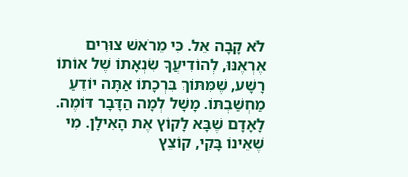לֹא קָבָה אֵל. כִּי מֵרֹאשׁ צוּרִים אֶרְאֶנּוּ, לְהוֹדִיעֲךָ שִׂנְאָתוֹ שֶׁל אוֹתוֹ רָשָׁע, שֶׁמִּתּוֹךְ בִּרְכָתוֹ אַתָּה יוֹדֵעַ מַחְשַׁבְתּוֹ. מָשָׁל לְמָה הַדָּבָר דּוֹמֶה. לָאָדָם שֶׁבָּא לָקוֹץ אֶת הָאִילָן. מִי שֶׁאֵינוֹ בָּקִי, קוֹצֵץ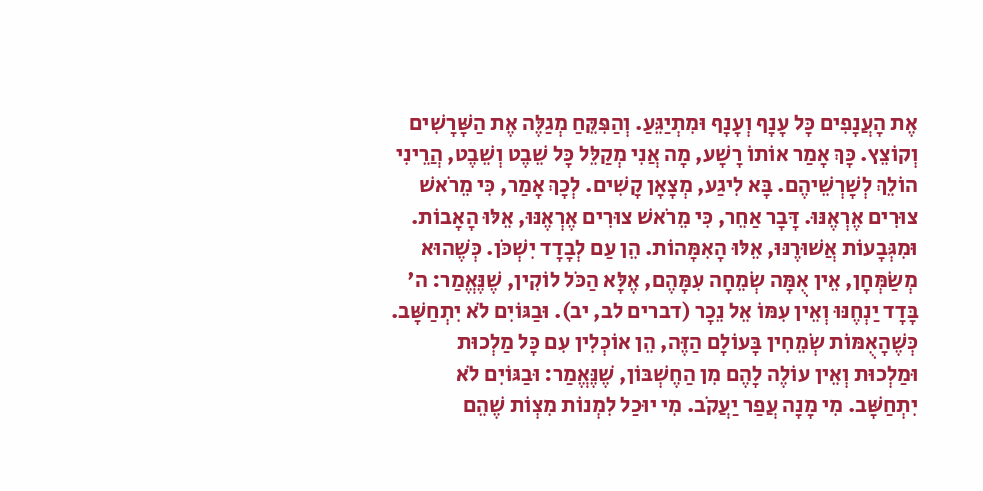אֶת הָעֲנָפִים כָּל עָנָף וְעָנָף וּמִתְיַגֵּעַ. וְהַפִּקֵּחַ מְגַלֶּה אֶת הַשָּׁרָשִׁים וְקוֹצֵץ. כָּךְ אָמַר אוֹתוֹ רָשָׁע, מָה אֲנִי מְקַלֵּל כָּל שֵׁבֶט וְשֵׁבֶט, הֲרֵינִי הוֹלֵךְ לְשָׁרְשֵׁיהֶם. בָּא לִיגַע, מְצָאָן קָשִׁים. לְכָךְ אָמַר, כִּי מֵרֹאשׁ צוּרִים אֶרְאֶנּוּ. דָּבָר אַחֵר, כִּי מֵרֹאשׁ צוּרִים אֶרְאֶנּוּ, אֵלּוּ הָאָבוֹת. וּמִגְּבָעוֹת אֲשׁוּרֶנּוּ, אֵלּוּ הָאִמָּהוֹת. הֵן עַם לְבָדָד יִשְׁכֹּן. כְּשֶׁהוּא מְשַׂמְּחָן, אֵין אֻמָּה שְׂמֵחָה עִמָּהֶם, אֶלָּא הַכֹּל לוֹקִין, שֶׁנֶּאֱמַר: ה' בָּדָד יַנְחֶנּוּ וְאֵין עִמּוֹ אֵל נֵכָר (דברים לב, יב). וּבַגּוֹיִם לֹא יִתְחַשָּׁב. כְּשֶׁהָאֻמּוֹת שְׂמֵחִין בָּעוֹלָם הַזֶּה, הֵן אוֹכְלִין עִם כָּל מַלְכוּת וּמַלְכוּת וְאֵין עוֹלֶה לָהֶם מִן הַחֶשְׁבּוֹן, שֶׁנֶּאֱמַר: וּבַגּוֹיִם לֹא יִתְחַשָּׁב. מִי מָנָה עֲפַר יַעֲקֹב. מִי יוּכַל לִמְנוֹת מִצְוֹת שֶׁהֵם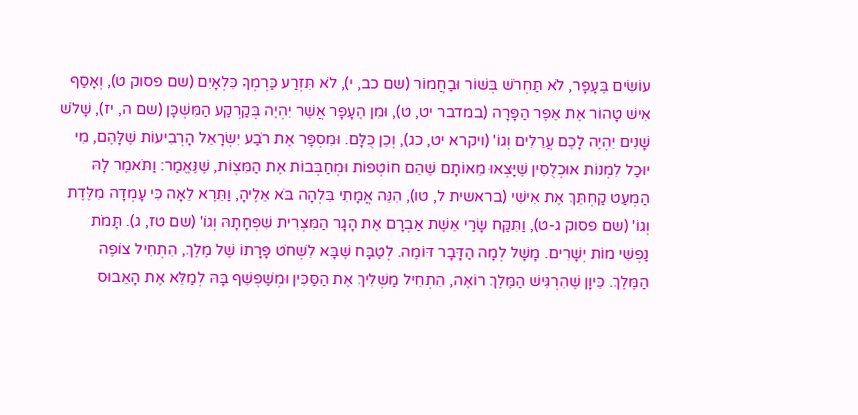עוֹשִׂים בֶּעָפָר, לֹא תַּחְרֹשׁ בְּשׁוֹר וּבַחֲמוֹר (שם כב, י), לֹא תִּזְרַע כַּרְמְךָ כִּלְאָיִם (שם פסוק ט), וְאָסַף אִישׁ טָהוֹר אֶת אֵפֶר הַפָּרָה (במדבר יט, ט), וּמִן הֶעָפָר אֲשֶׁר יִהְיֶה בְּקַרְקַע הַמִּשְׁכָּן (שם ה, יז), שָׁלֹשׁ שָׁנִים יִהְיֶה לָכֶם עֲרֵלִים וְגוֹ' (ויקרא יט, כג), וְכֵן כֻּלָּם. וּמִסְפָּר אֶת רֹבַע יִשְׂרָאֵל הָרְבִיעוֹת שֶׁלָּהֶם, מִי יוּכַל לִמְנוֹת אוּכְלֻסִין שֶׁיָּצְאוּ מֵאוֹתָם שֶׁהֵם חוֹטְפוֹת וּמְחַבְּבוֹת אֶת הַמִּצְוֹת, שֶׁנֶּאֱמַר: וַתֹּאמֶר לָהּ הַמְעַט קַחְתֵּךְ אֶת אִישִׁי (בראשית ל, טו), הִנֵּה אֲמָתִי בִּלְהָה בֹּא אֵלֶיהָ, וַתֵּרֶא לֵאָה כִּי עָמְדָה מִלֶּדֶת וְגוֹ' (שם פסוק ג-ט), וַתִּקַּח שָׂרַי אֵשֶׁת אַבְרָם אֶת הָגָר הַמִּצְרִית שִׁפְחָתָהּ וְגוֹ' (שם טז, ג). תָּמֹת נַפְשִׁי מוֹת יְשָׁרִים. מָשָׁל לְמָה הַדָּבָר דּוֹמֶה. לְטַבָּח שֶׁבָּא לִשְׁחֹט פָּרָתוֹ שֶׁל מֶלֶךְ, הִתְחִיל צוֹפֶה הַמֶּלֶךְ. כֵּיוָן שֶׁהִרְגִּישׁ הַמֶּלֶךְ רוֹאֶה, הִתְחִיל מַשְׁלִיךְ אֶת הַסַּכִּין וּמְשַׁפְשֵׁף בָּהּ לְמַלֵּא אֶת הָאֵבוּס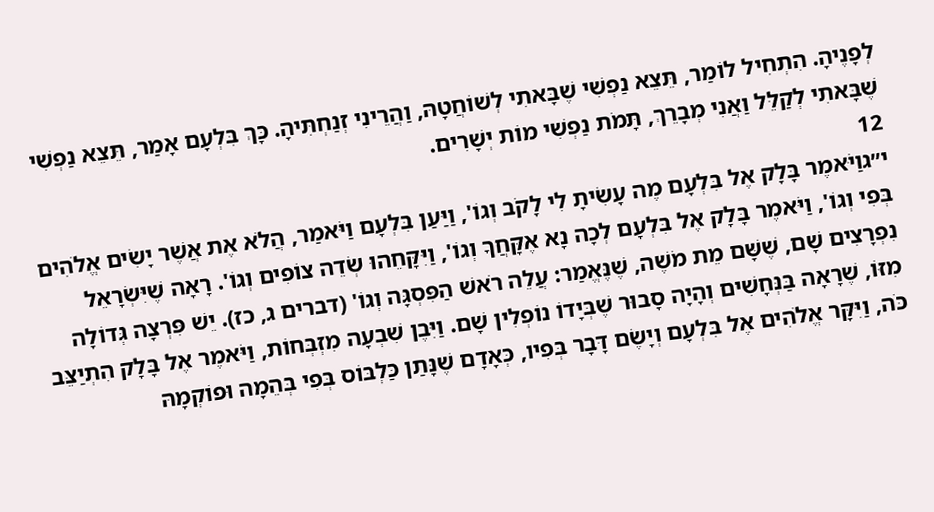לְפָנֶיהָ. הִתְחִיל לוֹמַר, תֵּצֵא נַפְשִׁי שֶׁבָּאתִי לְשׁוֹחֲטָהּ, וַהֲרֵינִי זְנַחְתִּיהָ. כָּךְ בִּלְעָם אָמַר, תֵּצֵא נַפְשִׁי שֶׁבָּאתִי לְקַלֵּל וַאֲנִי מְבָרֵךְ, תָּמֹת נַפְשִׁי מוֹת יְשָׁרִים.
12
י״גוַיֹּאמֶר בָּלָק אֶל בִּלְעָם מֶה עָשִׂיתָ לִי לָקֹב וְגוֹ', וַיַּעַן בִּלְעָם וַיֹּאמַר, הֲלֹא אֶת אֲשֶׁר יָשִׂים אֱלֹהִים בְּפִי וְגוֹ', וַיֹּאמֶר בָּלָק אֶל בִּלְעָם לְכָה נָא אֶקָּחֲךָ וְגוֹ', וַיִּקָּחֵהוּ שְׂדֵה צוֹפִים וְגוֹ'. רָאָה שֶׁיִּשְׂרָאֵל נִפְרָצִים שָׁם, שֶׁשָּׁם מֵת מֹשֶׁה, שֶׁנֶּאֱמַר: עֲלֵה רֹאשׁ הַפִּסְגָּה וְגוֹ' (דברים ג, כז). יֵשׁ פִּרְצָה גְּדוֹלָה מִזּוֹ, שֶׁרָאָה בַּנְּחָשִׁים וְהָיָה סָבוּר שֶׁבְּיָדוֹ נוֹפְלִין שָׁם. וַיִּבֶן שִׁבְעָה מִזְבְּחוֹת, וַיֹּאמֶר אֶל בָּלָק הִתְיַצֵּב כֹּה, וַיִּקָּר אֱלֹהִים אֶל בִּלְעָם וְיָשֶׂם דָּבָר בְּפִיו, כְּאָדָם שֶׁנָּתַן כַּלְבּוֹס בְּפִי בְּהֵמָה וּפוֹקְמָהּ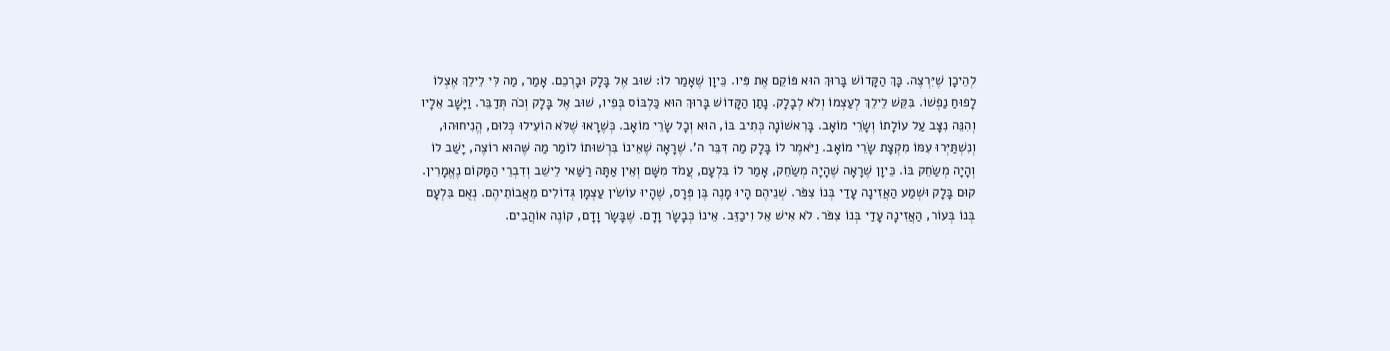לְהֵיכָן שֶׁיִּרְצֶה. כָּךְ הַקָּדוֹשׁ בָּרוּךְ הוּא פּוֹקֵם אֶת פִּיו. כֵּיוָן שֶׁאָמַר לוֹ: שׁוּב אֶל בָּלָק וּבָרְכֵם. אָמַר, מַה לִּי לֵילֵךְ אֶצְלוֹ לָפוּחַ נַפְשׁוֹ. בִּקֵּשׁ לֵילֵךְ לְעַצְמוֹ וְלֹא לְבָלָק. נָתַן הַקָּדוֹשׁ בָּרוּךְ הוּא כַּלְבּוֹס בְּפִיו, שׁוּב אֶל בָּלָק וְכֹה תְּדַבֵּר. וַיָּשָׁב אֵלָיו וְהִנֵּה נִצָּב עַל עוֹלָתוֹ וְשָׂרֵי מוֹאָב. בָּרִאשׁוֹנָה כְּתִיב בּוֹ, הוּא וְכָל שָׂרֵי מוֹאָב. כְּשֶׁרָאוּ שֶׁלֹּא הוֹעִילוּ כְּלוּם, הֱנִיחוּהוּ, וְנִשְׁתַּיְּרוּ עִמּוֹ מִקְצָת שָׂרֵי מוֹאָב. וַיֹּאמֶר לוֹ בָּלָק מַה דִּבֵּר ה'. שֶׁרָאָה שֶׁאֵינוֹ בִּרְשׁוּתוֹ לוֹמַר מַה שֶּׁהוּא רוֹצֶה, יָשַׁב לוֹ וְהָיָה מְשַׂחֵק בּוֹ. כֵּיוָן שֶׁרָאָה שֶׁהָיָה מְשַׂחֵק, אָמַר לוֹ בִּלְעָם, עֲמֹד מִשָּׁם וְאֵין אַתָּה רַשַּׁאי לֵישֵׁב וְדִבְרֵי הַמָּקוֹם נֶאֱמָרִין. קוּם בָּלָק וּשְׁמַע הַאֲזִינָה עָדַי בְּנוֹ צִפֹּר. שְׁנֵיהֶם הָיוּ מָנֶה בֶּן פְּרָס, שֶׁהָיוּ עוֹשִׂין עַצְמָן גְּדוֹלִים מֵאֲבוֹתֵיהֶם. נְאֻם בִּלְעָם בְּנוֹ בְּעוֹר, הַאֲזִינָה עָדַי בְּנוֹ צִפֹּר. לֹא אִישׁ אֵל וִיכַזֵּב. אֵינוֹ כְּבָשָׂר וָדָם. שֶׁבָּשָׂר וָדָם, קוֹנֶה אוֹהֲבִים.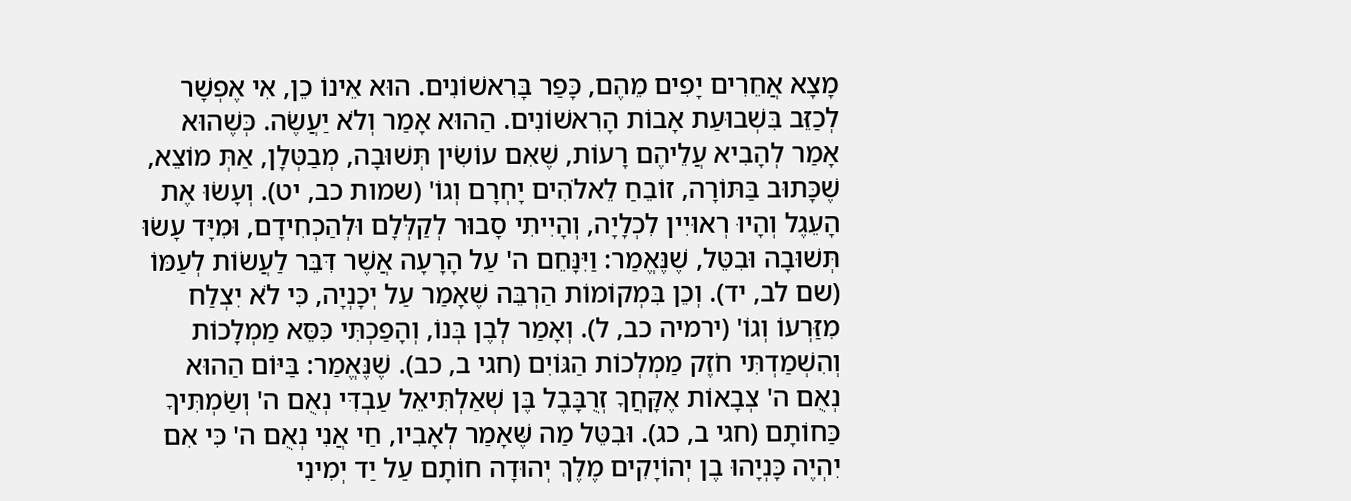מָצָא אֲחֵרִים יָפִים מֵהֶם, כָּפַר בָּרִאשׁוֹנִים. הוּא אֵינוֹ כֵן, אִי אֶפְשָׁר לְכַזֵּב בִּשְׁבוּעַת אָבוֹת הָרִאשׁוֹנִים. הַהוּא אָמַר וְלֹא יַעֲשֶׂה. כְּשֶׁהוּא אָמַר לְהָבִיא עֲלֵיהֶם רָעוֹת, שֶׁאִם עוֹשִׂין תְּשׁוּבָה, מְבַטְּלָן, אַתְּ מוֹצֵא, שֶׁכָּתוּב בַּתּוֹרָה, זוֹבֵחַ לֵאלֹהִים יָחְרָם וְגוֹ' (שמות כב, יט). וְעָשׂוּ אֶת הָעֵגֶל וְהָיוּ רְאוּיִין לִכְלָיָה, וְהָיִיתִי סָבוּר לְקַלְּלָם וּלְהַכְחִידָם, וּמִיָּד עָשׂוּ תְּשׁוּבָה וּבִטֵּל, שֶׁנֶּאֱמַר: וַיִּנָּחֵם ה' עַל הָרָעָה אֲשֶׁר דִּבֵּר לַעֲשׂוֹת לְעַמּוֹ (שם לב, יד). וְכֵן בִּמְקוֹמוֹת הַרְבֵּה שֶׁאָמַר עַל יְכָנְיָה, כִּי לֹא יִצְלַח מִזַּרְעוֹ וְגוֹ' (ירמיה כב, ל). וְאָמַר לְבֶן בְּנוֹ, וְהָפַכְתִּי כִּסֵּא מַמְלָכוֹת וְהִשְׁמַדְתִּי חֹזֶק מַמְלְכוֹת הַגּוֹיִם (חגי ב, כב). שֶׁנֶּאֱמַר: בַּיּוֹם הַהוּא נְאֻם ה' צְבָאוֹת אֶקָּחֲךָ זְרֻבָּבֶל בֶּן שְׁאַלְתִּיאֵל עַבְדִּי נְאֻם ה' וְשַׂמְתִּיךָ כַּחוֹתָם (חגי ב, כג). וּבִטֵּל מַה שֶּׁאָמַר לְאָבִיו, חַי אֲנִי נְאֻם ה' כִּי אִם יִהְיֶה כָּנְיָהוּ בֶן יְהוֹיָקִים מֶלֶךְ יְהוּדָה חוֹתָם עַל יַד יְמִינִי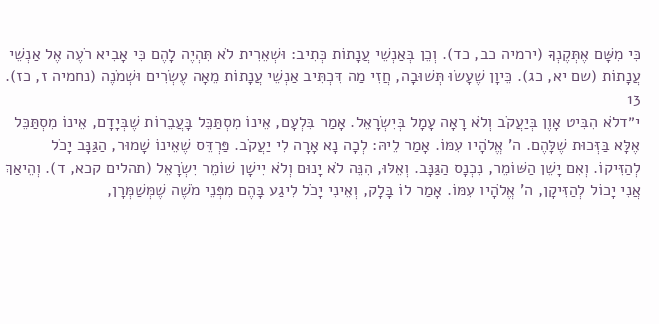כִּי מִשָּׁם אֶתְּקֶנְךָּ (ירמיה כב, כד). וְכֵן בְּאַנְשֵׁי עֲנָתוֹת כְּתִיב: וּשְׁאֵרִית לֹא תִּהְיֶה לָהֶם כִּי אָבִיא רֹעֶה אֶל אַנְשֵׁי עֲנָתוֹת (שם יא, כג). כֵּיוָן שֶׁעָשׂוּ תְּשׁוּבָה, חֲזִי מַה דִּכְתִּיב אַנְשֵׁי עֲנָתוֹת מֵאָה עֶשְׂרִים וּשְׁמֹנֶה (נחמיה ז, כז).
13
י״דלֹא הִבִּיט אָוֶן בְּיַעֲקֹב וְלֹא רָאָה עָמָל בְּיִשְׂרָאֵל. אָמַר בִּלְעָם, אֵינוֹ מִסְתַּכֵּל בָּעֲבֵרוֹת שֶׁבְּיָדָם, אֵינוֹ מִסְתַּכֵּל אֶלָּא בַּזְּכוּת שֶׁלָּהֶם. ה' אֱלֹהָיו עִמּוֹ. אָמַר לֵיהּ: לְכָה נָא אָרָה לִי יַעֲקֹב. פַּרְדֵּס שֶׁאֵינוֹ שָׁמוּר, הַגַּנָּב יָכֹל לְהַזִּיקוֹ. וְאִם יָשֵׁן הַשּׁוֹמֵר, נִכְנָס הַגַּנָּב. וְאֵלּוּ, הִנֵּה לֹא יָנוּם וְלֹא יִישָׁן שׁוֹמֵר יִשְׂרָאֵל (תהלים קכא, ד). וְהֵיאַךְ אֲנִי יָכוֹל לְהַזִּיקָן, ה' אֱלֹהָיו עִמּוֹ. אָמַר לוֹ בָּלָק, וְאֵינִי יָכֹל לִיגַע בָּהֶם מִפְּנֵי מֹשֶׁה שֶׁמְּשַׁמְּרָן,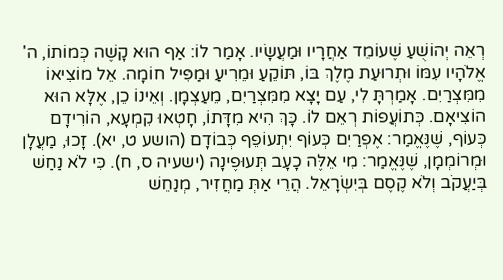רְאֵה יְהוֹשֻׁעַ שֶׁעוֹמֵד אַחֲרָיו וּמַעֲשָׂיו. אָמַר לוֹ: אַף הוּא קָשֶׁה כְּמוֹתוֹ, ה' אֱלֹהָיו עִמּוֹ וּתְרוּעַת מֶלֶךְ בּוֹ, תּוֹקֵעַ וּמֵרִיעַ וּמַפִּיל חוֹמָה. אֵל מוֹצִיאוֹ מִמִּצְרַיִם. אָמַרְתָּ לִי, עַם יָצָא מִמִּצְרַיִם, מֵעַצְמָן. וְאֵינוֹ כֵן, אֶלָּא הוּא הוֹצִיאָם. כְּתוֹעֲפוֹת רְאֵם לוֹ. כָּךְ הִיא מִדָּתוֹ, חָטְאוּ קִמְעָא, הוֹרִידָם כְּעוֹף, שֶׁנֶּאֱמַר: אֶפְרַיִם כְּעוֹף יִתְעוֹפֵף כְּבוֹדָם (הושע ט, יא). זָכוּ, מַעֲלָן וּמְרוֹמְמָן, שֶׁנֶּאֱמַר: מִי אֵלֶּה כָעָב תְּעוּפֶינָה (ישעיה ס, ח). כִּי לֹא נַחַשׁ בְּיַעֲקֹב וְלֹא קֶסֶם בְּיִשְׂרָאֵל. הֲרֵי אַתְּ מַחֲזִיר, מְנַחֵשׁ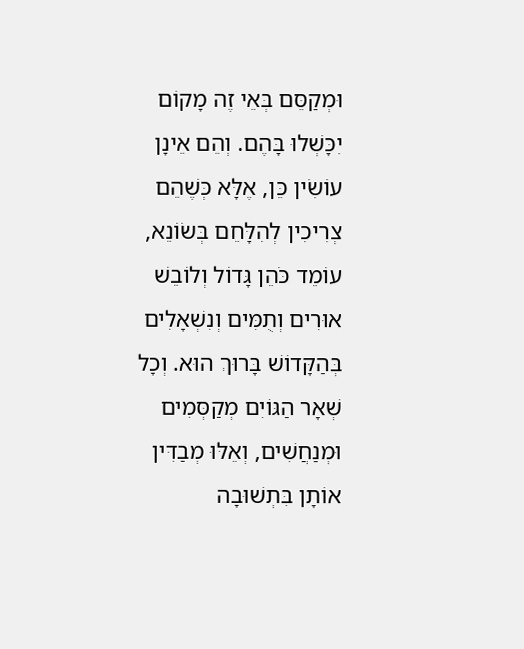וּמְקַסֵּם בְּאֵי זֶה מָקוֹם יִכָּשְׁלוּ בָּהֶם. וְהֵם אֵינָן עוֹשִׂין כֵּן, אֶלָּא כְּשֶׁהֵם צְרִיכִין לְהִלָּחֵם בְּשׂוֹנֵא, עוֹמֵד כֹּהֵן גָּדוֹל וְלוֹבֵשׁ אוּרִים וְתֻמִּים וְנִשְׁאָלִים בְּהַקָּדוֹשׁ בָּרוּךְ הוּא. וְכָל שְׁאָר הַגּוֹיִם מְקַסְּמִים וּמְנַחֲשִׁים, וְאֵלּוּ מְבַדִּין אוֹתָן בִּתְשׁוּבָה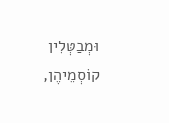וּמְבַטְּלִין קוֹסְמֵיהֶן,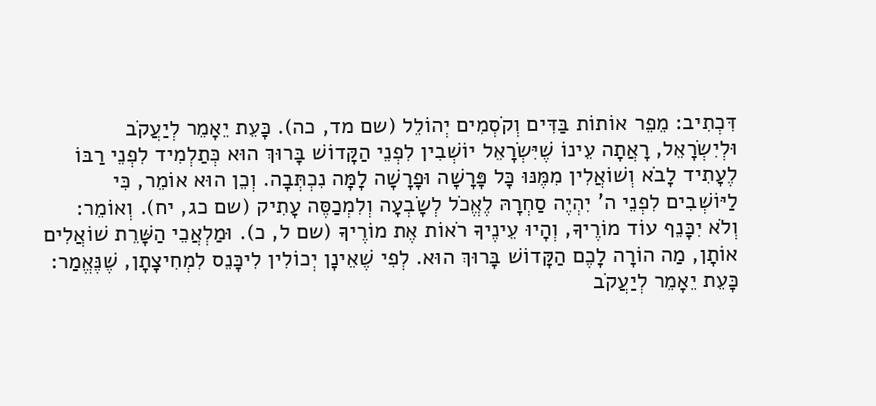דִּכְתִיב: מֵפֵר אוֹתוֹת בַּדִּים וְקֹסְמִים יְהוֹלֵל (שם מד, כה). כָּעֵת יֵאָמֵר לְיַעֲקֹב וּלְיִשְׂרָאֵל, רָאֲתָה עֵינוֹ שֶׁיִּשְׂרָאֵל יוֹשְׁבִין לִפְנֵי הַקָּדוֹשׁ בָּרוּךְ הוּא כְּתַלְמִיד לִפְנֵי רַבּוֹ לֶעָתִיד לָבֹא וְשׁוֹאֲלִין מִמֶּנּוּ כָּל פָּרָשָׁה וּפָרָשָׁה לָמָּה נִכְתְּבָה. וְכֵן הוּא אוֹמֵר, כִּי לַיּוֹשְׁבִים לִפְנֵי ה' יִהְיֶה סַחְרָהּ לֶאֱכֹל לְשָׂבְעָה וְלִמְכַסֶּה עָתִיק (שם כג, יח). וְאוֹמֵר: וְלֹא יִכָּנֵף עוֹד מוֹרֶיךָ, וְהָיוּ עֵינֶיךָ רֹאוֹת אֶת מוֹרֶיךָ (שם ל, כ). וּמַלְאֲכֵי הַשָּׁרֵת שׁוֹאֲלִים אוֹתָן, מַה הוֹרָה לָכֶם הַקָּדוֹשׁ בָּרוּךְ הוּא. לְפִי שֶׁאֵינָן יְכוֹלִין לִיכָּנֵס לִמְחִיצָתָן, שֶׁנֶּאֱמַר: כָּעֵת יֵאָמֵר לְיַעֲקֹב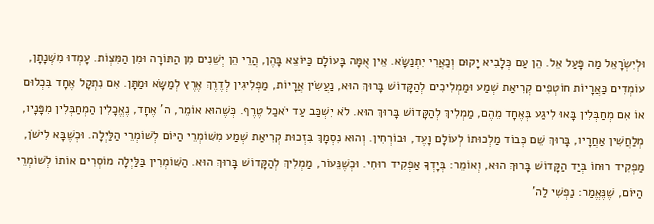וּלְיִשְׂרָאֵל מַה פָּעַל אֵל. הֵן עַם כְּלָבִיא יָקוּם וְכַאֲרִי יִתְנַשָּׂא. אֵין אֻמָּה בָּעוֹלָם כַּיּוֹצֵא בָּהֶן, הֲרֵי הֵן יְשֵׁנִים מִן הַתּוֹרָה וּמִן הַמִּצְוֹת. עָמְדוּ מִשְּׁנָתָן, עוֹמְדִים כַּאֲרָיוֹת חוֹטְפִים קְרִיאַת שְׁמַע וּמַמְלִיכִים לְהַקָּדוֹשׁ בָּרוּךְ הוּא, נַעֲשִׂין אֲרָיוֹת, מַפְלִיגִין לְדֶרֶךְ אֶרֶץ לְמַשָּׂא וּמַתָּן. אִם נִתְקָל אֶחָד בִּכְלוּם אוֹ אִם מְחַבְּלִין בָּאוּ לִיגַע בְּאֶחָד מֵהֶם, מַמְלִיךְ לְהַקָּדוֹשׁ בָּרוּךְ הוּא. לֹא יִשְׁכַּב עַד יֹאכַל טֶרֶף. כְּשֶׁהוּא אוֹמֵר, ה' אֶחָד, נֶאֱכָלִין הַמְחַבְּלִין מִפָּנָיו, מְלַחֲשִׁין אַחֲרָיו, בָּרוּךְ שֵׁם כְּבוֹד מַלְכוּתוֹ לְעוֹלָם וָעֶד, וּבוֹרְחִין. וְהוּא נִסְמָךְ בִּזְכוּת קְרִיאַת שְׁמַע מִשּׁוֹמְרֵי הַיּוֹם לְשׁוֹמְרֵי הַלַּיְלָה. וּכְשֶׁבָּא לִישֹׁן, מַפְקִיד רוּחוֹ בְּיַד הַקָּדוֹשׁ בָּרוּךְ הוּא, וְאוֹמֵר: בְּיָדְךָ אַפְקִיד רוּחִי. וּכְשֶׁנֵּעוֹר, מַמְלִיךְ לְהַקָּדוֹשׁ בָּרוּךְ הוּא. הַשּׁוֹמְרִין בַּלַּיְלָה מוֹסְרִים אוֹתוֹ לְשׁוֹמְרֵי הַיּוֹם, שֶׁנֶּאֱמַר: נַפְשִׁי לַה'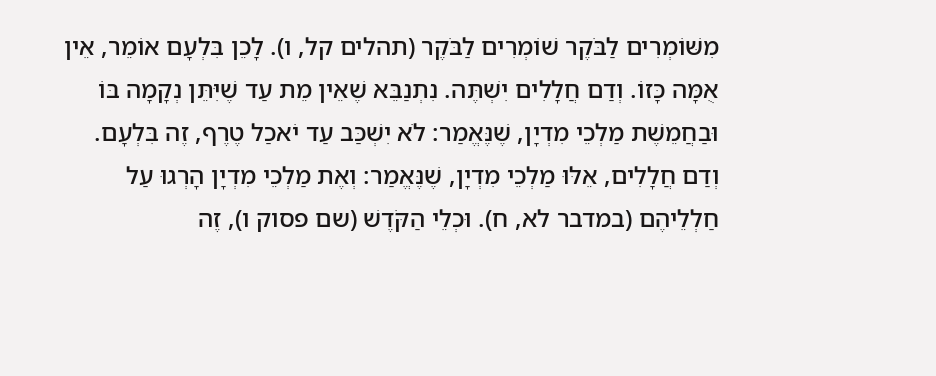מִשּׁוֹמְרִים לַבֹּקֶר שׁוֹמְרִים לַבֹּקֶר (תהלים קל, ו). לָכֵן בִּלְעָם אוֹמֵר, אֵין אֻמָּה כָּזוֹ. וְדַם חֲלָלִים יִשְׁתֶּה. נִתְנַבֵּא שֶׁאֵין מֵת עַד שֶׁיִּתֵּן נְקָמָה בּוֹ וּבַחֲמֵשֶׁת מַלְכֵי מִדְיָן, שֶׁנֶּאֱמַר: לֹא יִשְׁכַּב עַד יֹאכַל טֶרֶף, זֶה בִּלְעָם. וְדַם חֲלָלִים, אֵלּוּ מַלְכֵי מִדְיָן, שֶׁנֶּאֱמַר: וְאֶת מַלְכֵי מִדְיָן הָרְגוּ עַל חַלְלֵיהֶם (במדבר לא, ח). וּכְלֵי הַקֹּדֶשׁ (שם פסוק ו), זֶה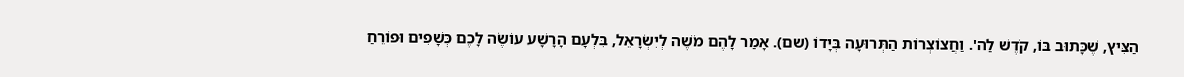הַצִּיץ, שֶׁכָּתוּב בּוֹ, קֹדֶשׁ לַה'. וַחֲצוֹצְרוֹת הַתְּרוּעָה בְּיָדוֹ (שם). אָמַר לָהֶם מֹשֶׁה לְיִשְׂרָאֵל, בִּלְעָם הָרָשָׁע עוֹשֶׂה לָכֶם כְּשָׁפִים וּפוֹרֵחַ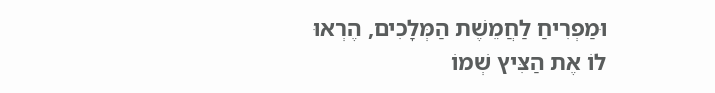וּמַפְרִיחַ לַחֲמֵשֶׁת הַמְּלָכִים, הֶרְאוּ לוֹ אֶת הַצִּיץ שְׁמוֹ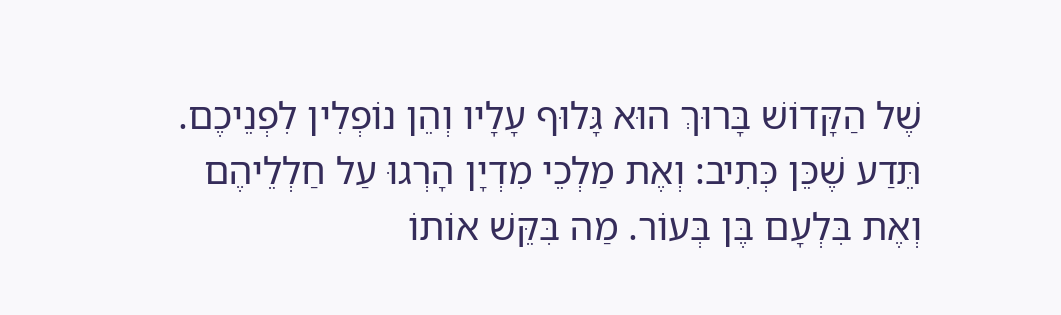שֶׁל הַקָּדוֹשׁ בָּרוּךְ הוּא גָּלוּף עָלָיו וְהֵן נוֹפְלִין לִפְנֵיכֶם. תֵּדַע שֶׁכֵּן כְּתִיב: וְאֶת מַלְכֵי מִדְיָן הָרְגוּ עַל חַלְלֵיהֶם וְאֶת בִּלְעָם בֶּן בְּעוֹר. מַה בִּקֵּשׁ אוֹתוֹ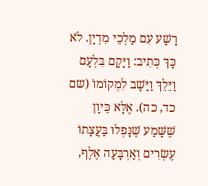רָשָׁע עִם מַלְכֵי מִדְיָן. לֹא כָּךְ כְּתִיב: וַיָּקָם בִּלְעָם וַיֵּלֵךְ וַיָּשָׁב לִמְקוֹמוֹ (שם כד, כה). אֶלָּא כֵּיוָן שֶׁשָּׁמַע שֶׁנָּפְלוּ בַּעֲצָתוֹ עֶשְׂרִים וְאַרְבָּעָה אֶלֶף,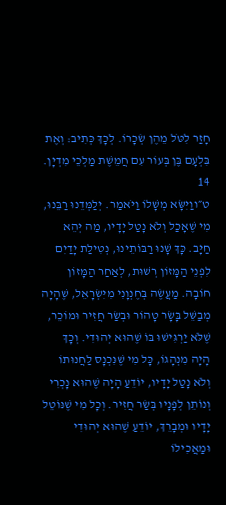חָזַר לִטֹּל מֵהֶן שְׂכָרוֹ. לְכָךְ כְּתִיב: וְאֶת בִּלְעָם בֶּן בְּעוֹר עִם חֲמֵשֶׁת מַלְכֵי מִדְיָן.
14
ט״ווַיִּשָּׂא מְשָׁלוֹ וַיֹּאמַר. יְלַמְּדֵנוּ רַבֵּנוּ, מִי שֶׁאָכַל וְלֹא נָטַל יָדָיו, מַה יְּהֵא חַיָּב. כָּךְ שָׁנוּ רַבּוֹתֵינוּ, נְטִילַת יָדַיִם לִפְנֵי הַמָּזוֹן רְשׁוּת, לְאַחַר הַמָּזוֹן חוֹבָה. מַעֲשֶׂה בְּחֶנְוָנִי מִיִּשְׂרָאֵל, שֶׁהָיָה מְבַשֵּׁל בָּשָׂר טָהוֹר וּבְשַׂר חֲזִיר וּמוֹכֵר, שֶׁלֹּא יַרְגִּישׁוּ בּוֹ שֶׁהוּא יְהוּדִי. וְכָךְ הָיָה מִנְהָגוֹ, כָּל מִי שֶׁנִּכְנָס לַחֲנוּתוֹ וְלֹא נָטַל יָדָיו, יוֹדֵעַ הָיָה שֶׁהוּא נָכְרִי וְנוֹתֵן לְפָנָיו בְּשַׂר חֲזִיר. וְכָל מִי שֶׁנּוֹטֵל יָדָיו וּמְבָרֵךְ, יוֹדֵעַ שֶׁהוּא יְהוּדִי וּמַאֲכִילוֹ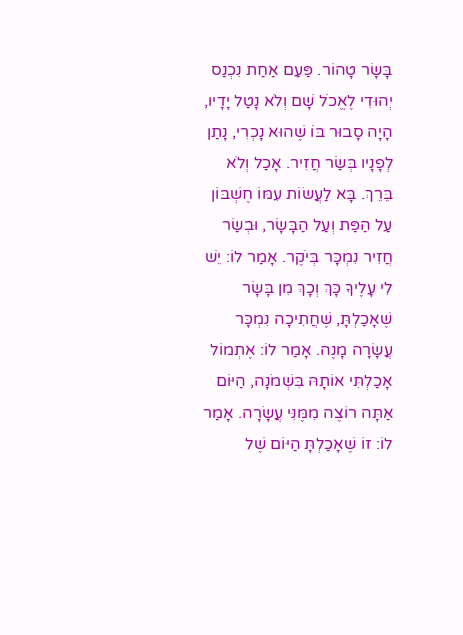בָּשָׂר טָהוֹר. פַּעַם אַחַת נִכְנַס יְהוּדִי לֶאֱכֹל שָׁם וְלֹא נָטַל יָדָיו, הָיָה סָבוּר בּוֹ שֶׁהוּא נָכְרִי, נָתַן לְפָנָיו בְּשַׂר חֲזִיר. אָכַל וְלֹא בֵּרֵךְ. בָּא לַעֲשׂוֹת עִמּוֹ חֶשְׁבּוֹן עַל הַפַּת וְעַל הַבָּשָׂר, וּבְשַׂר חֲזִיר נִמְכָּר בְּיֹקֶר. אָמַר לוֹ: יֵשׁ לִי עָלֶיךָ כָּךְ וְכָךְ מִן בָּשָׂר שֶׁאָכַלְתָּ, שֶׁחֲתִיכָה נִמְכָּר עֲשָׂרָה מָנֶה. אָמַר לוֹ: אֶתְמוֹל אָכַלְתִּי אוֹתָהּ בִּשְׁמֹנָה, הַיּוֹם אַתָּה רוֹצֶה מִמֶּנִּי עֲשָׂרָה. אָמַר לוֹ: זוֹ שֶׁאָכַלְתָּ הַיּוֹם שֶׁל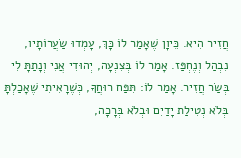חֲזִיר הִיא. כֵּיוָן שֶׁאָמַר לוֹ כָּךְ, עָמְדוּ שַׂעֲרוֹתָיו, נִבְהַל וְנֶחְפַּז. אָמַר לוֹ בְּצִנְעָה, יְהוּדִי אֲנִי וְנָתַתָּ לִי בְּשַׂר חֲזִיר. אָמַר לוֹ: תִּפַּח רוּחֲךָ, כְּשֶׁרָאִיתִי שֶׁאָכַלְתָּ בְּלֹא נְטִילַת יָדַיִם וּבְלֹא בְּרָכָה,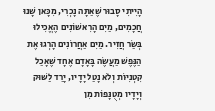הָיִיתִי סָבוּר שֶׁאַתָּה נָכְרִי, מִכָּאן שָׁנוּ חֲכָמִים, מַיִם הָרִאשׁוֹנִים הֶאֱכִילוּ בְּשַׂר חֲזִיר. מַיִם אַחֲרוֹנִים הָרְגוּ אֶת הַנֶּפֶשׁ מַעֲשֶׂה בָּאָדָם אֶחָד שֶׁאָכַל קִטְנִיּוֹת וְלֹא נָטַל יָדָיו, יָרַד לַשּׁוּק וְיָדָיו מְטֻנָּפוֹת מִן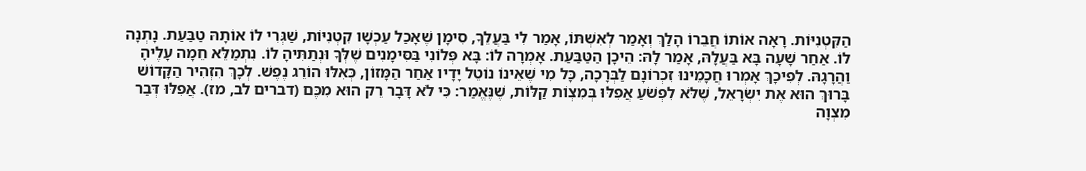הַקִּטְנִיּוֹת. רָאָה אוֹתוֹ חֲבֵרוֹ הָלַךְ וְאָמַר לְאִשְׁתּוֹ, אָמַר לִי בַּעֲלֵךָ, סִימָן שֶׁאָכַל עַכְשָׁו קִטְנִיּוֹת, שַׁגְּרִי לוֹ אוֹתָהּ טַבַּעַת. נָתְנָה לוֹ. אַחַר שָׁעָה בָּא בַּעֲלָהּ, אָמַר לָהּ: הֵיכָן הַטַּבַּעַת. אָמְרָה לוֹ: בָּא פְּלוֹנִי בַּסִּימָנִים שֶׁלְּךָ וּנְתַתִּיהָ לוֹ. נִתְמַלֵּא חֵמָה עָלֶיהָ וַהֲרָגָהּ. לְפִיכָךְ אָמְרוּ חֲכָמֵינוּ זִכְרוֹנָם לַבְּרָכָה, כָּל מִי שֶׁאֵינוֹ נוֹטֵל יָדָיו אַחַר הַמָּזוֹן, כְּאִלּוּ הוֹרֵג נֶפֶשׁ. לְכָךְ הִזְהִיר הַקָּדוֹשׁ בָּרוּךְ הוּא אֶת יִשְׂרָאֵל, שֶׁלֹּא לִפְשֹׁעַ אֲפִלּוּ בְּמִצְוֹת קַלּוֹת, שֶׁנֶּאֱמַר: כִּי לֹא דָּבָר רֵק הוּא מִכֶּם (דברים לב, מז). אֲפִלּוּ דְּבַר מִצְוָה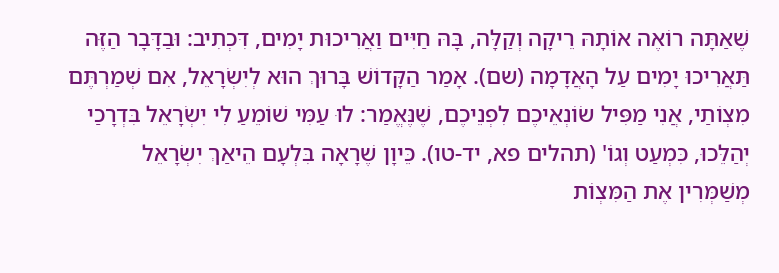שֶׁאַתָּה רוֹאֶה אוֹתָהּ רֵיקָה וְקַלָּה, בָּהּ חַיִּים וַאֲרִיכוּת יָמִים, דִּכְתִיב: וּבַדָּבָר הַזֶּה תַּאֲרִיכוּ יָמִים עַל הָאֲדָמָה (שם). אָמַר הַקָּדוֹשׁ בָּרוּךְ הוּא לְיִשְׂרָאֵל, אִם שְׁמַרְתֶּם מִצְוֹתַי, אֲנִי מַפִּיל שׂוֹנְאֵיכֶם לִפְנֵיכֶם, שֶׁנֶּאֱמַר: לוּ עַמִּי שׁוֹמֵעַ לִי יִשְׂרָאֵל בִּדְרָכַי יְהַלֵּכוּ, כִּמְעַט וְגוֹ' (תהלים פא, יד-טו). כֵּיוָן שֶׁרָאָה בִּלְעָם הֵיאַךְ יִשְׂרָאֵל מְשַׁמְּרִין אֶת הַמִּצְוֹת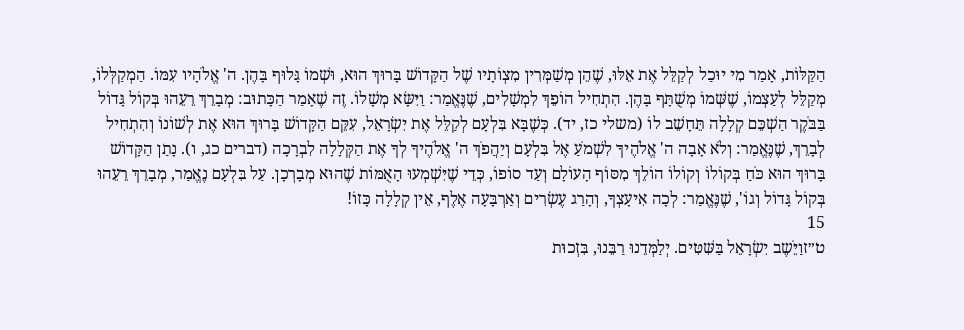הַקַּלּוֹת, אָמַר מִי יוּכַל לְקַלֵּל אֶת אֵלּוּ, שֶׁהֵן מְשַׁמְּרִין מִצְוֹתָיו שֶׁל הַקָּדוֹשׁ בָּרוּךְ הוּא, וּשְׁמוֹ גָּלוּף בָּהֶן. ה' אֱלֹהָיו עִמּוֹ. הַמְקַלְּלוֹ, מְקַלֵּל לְעַצְמוֹ, שֶׁשְּׁמוֹ מְשֻׁתָּף בָּהֶן. הִתְחִיל הוֹפֵךְ לִמְשָׁלִים, שֶׁנֶּאֱמַר: וַיִּשָּׂא מְשָׁלוֹ. זֶה שֶׁאָמַר הַכָּתוּב: מְבָרֵךְ רֵעֵהוּ בְּקוֹל גָּדוֹל בַּבֹּקֶר הַשְׁכֵּם קְלָלָה תֵּחָשֵׁב לוֹ (משלי כז, יד). כְּשֶׁבָּא בִּלְעָם לְקַלֵּל אֶת יִשְׂרָאֵל, עִקֵּם הַקָּדוֹשׁ בָּרוּךְ הוּא אֶת לְשׁוֹנוֹ וְהִתְחִיל לְבָרֵךְ, שֶׁנֶּאֱמַר: וְלֹא אָבָה ה' אֱלֹהֶיךָ לִשְׁמֹעַ אֶל בִּלְעָם וְיַהֲפֹךְ ה' אֱלֹהֶיךָ לְךָ אֶת הַקְּלָלָה לִבְרָכָה (דברים כג, ו). נָתַן הַקָּדוֹשׁ בָּרוּךְ הוּא כֹּחַ בְּקוֹלוֹ וְקוֹלוֹ הוֹלֵךְ מִסּוֹף הָעוֹלָם וְעַד סוֹפוֹ, כְּדֵי שֶׁיִּשְׁמְעוּ הָאֻמּוֹת שֶׁהוּא מְבָרְכָן. עַל בִּלְעָם נֶאֱמַר, מְבָרֵךְ רֵעֵהוּ בְּקוֹל גָּדוֹל וְגוֹ', שֶׁנֶּאֱמַר: לְכָה אִיעָצְךָ, וְהָרַג עֶשְׂרִים וְאַרְבָּעָה אֶלֶף, אֵין קְלָלָה כָּזוֹ!
15
ט״זוַיֵֹּשֶב יִשְׂרָאֵל בַּשִּׁטִּים. יְלַמְּדֵנוּ רַבֵּנוּ, בִּזְכוּת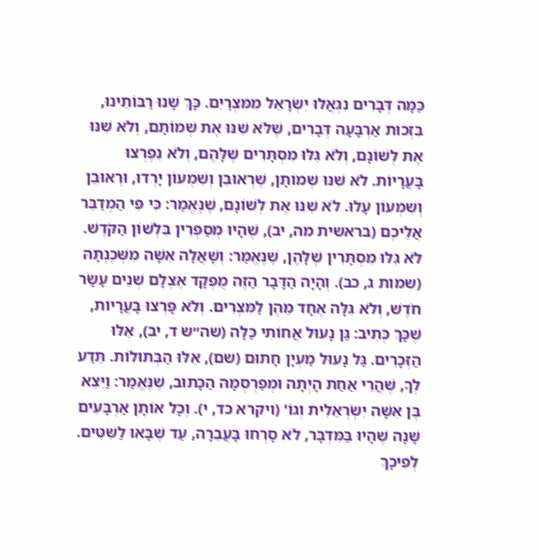כַּמָּה דְּבָרִים נִגְאֲלוּ יִשְׂרָאֵל מִמִּצְרַיִם. כָּךְ שָׁנוּ רַבּוֹתֵינוּ, בִּזְכוּת אַרְבָּעָה דְּבָרִים, שֶׁלֹּא שִׁנּוּ אֶת שְׁמוֹתָם, וְלֹא שִׁנּוּ אֶת לְשׁוֹנָם, וְלֹא גִּלּוּ מִסְתָּרִים שֶׁלָּהֶם, וְלֹא נִפְרְצוּ בָּעֲרָיוֹת. לֹא שִׁנּוּ שְׁמוֹתָן, שֶׁרְאוּבֵן וְשִׁמְעוֹן יָרְדוּ, וּרְאוּבֵן וְשִׁמְעוֹן עָלוּ. לֹא שִׁנּוּ אֶת לְשׁוֹנָם, שֶׁנֶּאֱמַר: כִּי פִּי הַמְדַבֵּר אֲלֵיכֶם (בראשית מה, יב), שֶׁהָיוּ מְסַפְּרִין בִּלְשׁוֹן הַקֹּדֶשׁ. לֹא גִּלּוּ מִסְתָּרִין שֶׁלָּהֶן, שֶׁנֶּאֱמַר: וְשָׁאֲלָה אִשָּׁה מִשְּׁכֶנְתָּהּ (שמות ג, כב). וְהָיָה הַדָּבָר הַזֶּה מֻפְקָד אֶצְלָם שְׁנֵים עָשָׂר חֹדֶשׁ, וְלֹא גִּלָּה אֶחָד מֵהֶן לַמִּצְרִים. וְלֹא פָּרְצוּ בָּעֲרָיוֹת, שֶׁכָּךְ כְּתִיב: גַּן נָעוּל אֲחוֹתִי כַּלָּה (שה״ש ד, יב), אֵלּוּ הַזְּכָרִים. גַּל נָעוּל מַעְיָן חָתוּם (שם), אֵלּוּ הַבְּתוּלוֹת. תֵּדַע לְךָ, שֶׁהֲרֵי אַחַת הָיְתָה וּמְפַרְסְמָהּ הַכָּתוּב, שֶׁנֶּאֱמַר: וַיֵּצֵא בֶּן אִשָּׁה יִשְׂרְאֵלִית וְגוֹ' (ויקרא כד, י). וְכָל אוֹתָן אַרְבָּעִים שָׁנָה שֶׁהָיוּ בַּמִּדְבָּר, לֹא סָרְחוּ בָּעֲבֵרָה, עַד שֶׁבָּאוּ לַשִּׁטִּים. לְפִיכָךְ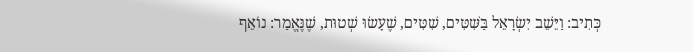כְּתִיב: וַיֵּשֵׁב יִשְׂרָאֵל בַּשִּׁטִּים, שִׁטִּים, שֶׁעָשׂוּ שְׁטוּת, שֶׁנֶּאֱמַר: נוֹאֵף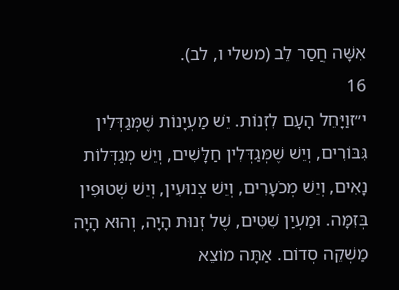אִשָּׁה חֲסַר לֵב (משלי ו, לב).
16
י״זוַיָּחֵל הָעָם לִזְנוֹת. יֵשׁ מַעְיָנוֹת שֶׁמְּגַדְּלִין גִּבּוֹרִים, וְיֵשׁ שֶׁמְּגַדְּלִין חַלָּשִׁים, וְיֵשׁ מְגַדְּלוֹת נָאִים, וְיֵשׁ מְכֹעָרִים, וְיֵשׁ צְנוּעִין, וְיֵשׁ שְׁטוּפִין בְּזִמָּה. וּמַעְיַן שִׁטִּים, שֶׁל זְנוּת הָיָה, וְהוּא הָיָה מַשְׁקֵה סְדוֹם. אַתָּה מוֹצֵא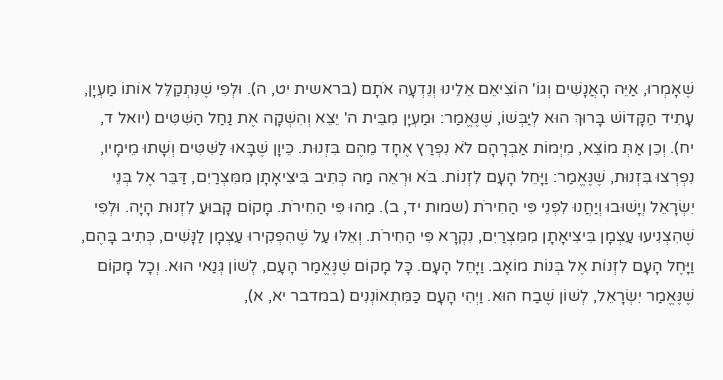שֶׁאָמְרוּ, אַיֵּה הָאֲנָשִׁים וְגוֹ' הוֹצִיאֵם אֵלֵינוּ וְנֵדְעָה אֹתָם (בראשית יט, ה). וּלְפִי שֶׁנִּתְקַלֵּל אוֹתוֹ מַעְיָן, עָתִיד הַקָּדוֹשׁ בָּרוּךְ הוּא לְיַבְּשׁוֹ, שֶׁנֶּאֱמַר: וּמַעְיָן מִבֵּית ה' יֵצֵא וְהִשְׁקָה אֶת נַחַל הַשִּׁטִּים (יואל ד, יח). וְכֵן אַתְּ מוֹצֵא, מִיְמוֹת אַבְרָהָם לֹא נִפְרַץ אֶחָד מֵהֶם בִּזְנוּת. כֵּיוָן שֶׁבָּאוּ לַשִּׁטִּים וְשָׁתוּ מֵימָיו, נִפְרְצוּ בִּזְנוּת, שֶׁנֶּאֱמַר: וַיָּחֵל הָעָם לִזְנוֹת. בֹּא וּרְאֵה מַה כְּתִיב בִּיצִיאָתָן מִמִּצְרַיִם, דַּבֵּר אֶל בְּנֵי יִשְׂרָאֵל וְיָשׁוּבוּ וְיַחֲנוּ לִפְנֵי פִּי הַחִירֹת (שמות יד, ב). מַהוּ פִּי הַחִירֹת. מָקוֹם קָבוּעַ לִזְנוּת הָיָה. וּלְפִי שֶׁהִצְנִיעוּ עַצְמָן בִּיצִיאָתָן מִמִּצְרַיִם, נִקְרָא פִּי הַחִירֹת. וְאֵלּוּ עַל שֶׁהִפְקִירוּ עַצְמָן לַנָּשִׁים, כְּתִיב בָּהֶם, וַיָּחֶל הָעָם לִזְנוֹת אֶל בְּנוֹת מוֹאָב. וַיָּחֵל הָעָם. כָּל מָקוֹם שֶׁנֶּאֱמַר הָעָם, לְשׁוֹן גְּנַאי הוּא. וְכָל מָקוֹם שֶׁנֶּאֱמַר יִשְׂרָאֵל, לְשׁוֹן שֶׁבַח הוּא. וַיְהִי הָעָם כַּמִּתְאוֹנְנִים (במדבר יא, א),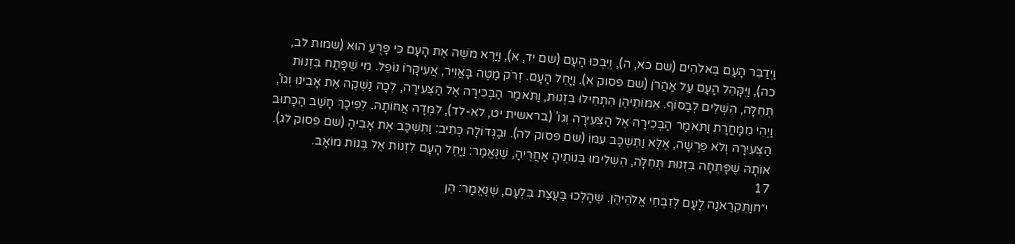וַיְדַבֵּר הָעָם בֵּאלֹהִים (שם כא, ה), וְיִבְכּוּ הָעָם (שם יד, א), וַיַּרְא מֹשֶׁה אֶת הָעָם כִּי פָרֻעַ הוּא (שמות לב, כה), וַיִּקָּהֵל הָעָם עַל אַהֲרֹן (שם פסוק א). וַיָּחֵל הָעָם. זְרֹק מַטֶּה בָּאֲוִיר, אֲעִיקָּרוֹ נוֹפֵל. מִי שֶׁפָּתַח בִּזְנוּת תְּחִלָּה, הִשְׁלִים לְבַסּוֹף. אִמּוֹתֵיהֶן הִתְחִילוּ בִּזְנוּת, וַתֹּאמַר הַבְּכִירָה אֶל הַצְּעִירָה, לְכָה נַשְׁקֶה אֶת אָבִינוּ וְגוֹ', וַיְהִי מִמָּחֳרָת וַתֹּאמַר הַבְּכִירָה אֶל הַצְּעִירָה וְגוֹ' (בראשית יט, לא-לד), לִמְּדָה אֲחוֹתָהּ. לְפִיכָךְ חָשַׁב הַכָּתוּב הַצְּעִירָה וְלֹא פֵּרְשָׁה, אֶלָּא וַתִּשְׁכַּב עִמּוֹ (שם פסוק לה). וּבַגְּדוֹלָה כְּתִיב: וַתִּשְׁכַּב אֶת אָבִיהָ (שם פסוק לג). אוֹתָהּ שֶׁפָּתְחָה בִּזְנוּת תְּחִלָּה, הִשְׁלִימוּ בְּנוֹתֶיהָ אַחֲרֶיהָ, שֶׁנֶּאֱמַר: וַיָּחֶל הָעָם לִזְנוֹת אֶל בְּנוֹת מוֹאָב.
17
י״חוַתִּקְרֶאנָה לָעָם לְזִבְחֵי אֱלֹהֵיהֶן. שֶׁהָלְכוּ בַּעֲצַת בִּלְעָם, שֶׁנֶּאֱמַר: הֵן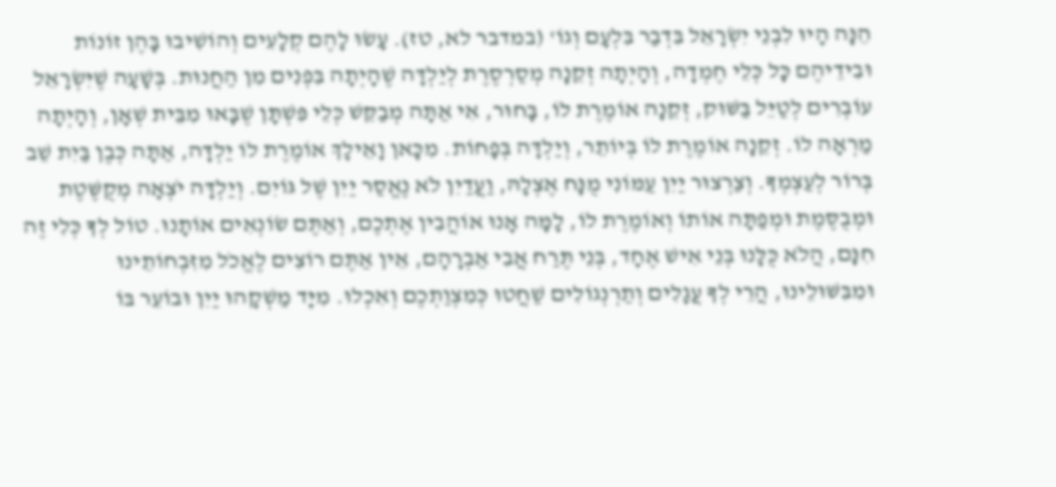הֵנָּה הָיוּ לִבְנֵי יִשְׂרָאֵל בִּדְבַר בִּלְעָם וְגוֹ' (במדבר לא, טז). עָשׂוּ לָהֶם קְלָעִים וְהוֹשִׁיבוּ בָּהֶן זוֹנוֹת וּבִידֵיהֶם כָּל כְּלֵי חֶמְדָה, וְהָיְתָה זְקֵנָה מְסַרְסֶרֶת לְיַלְדָּה שֶׁהָיְתָה בִּפְנִים מִן הַחֲנוּת. בְּשָׁעָה שֶׁיִּשְׂרָאֵל עוֹבְרִים לְטַיֵּל בַּשּׁוּק, זְקֵנָה אוֹמֶרֶת לוֹ, בָּחוּר, אִי אַתָּה מְבַקֵּשׁ כְּלֵי פִּשְׁתָּן שֶׁבָּאוּ מִבֵּית שְׁאָן, וְהָיְתָה מַרְאָה לוֹ. זְקֵנָה אוֹמֶרֶת לוֹ בְּיוֹתֵר, וְיַלְדָּה בְּפָחוֹת. מִכָּאן וָאֵילָךְ אוֹמֶרֶת לוֹ יַלְדָּה, אַתָּה כְּבֶן בַּיִת שֵׁב בְּרוֹר לְעַצְמְךָ. וְצַרְצוּר יַיִן עַמּוֹנִי מֻנָּח אֶצְלָהּ, וַעֲדַיִן לֹא נֶאֱסַר יַיִן שֶׁל גּוֹיִם. וְיַלְדָּה יֹצְאָה מְקֻשֶּׁטֶת וּמְבֻסֶּמֶת וּמְפַתָּה אוֹתוֹ וְאוֹמֶרֶת לוֹ, לָמָּה אָנוּ אוֹהֲבִין אֶתְכֶם, וְאַתֶּם שׂוֹנְאִים אוֹתָנוּ. טוֹל לְךָ כְּלִי זֶה חִנָּם, הֲלֹא כֻּלָּנוּ בְּנֵי אִישׁ אֶחָד, בְּנֵי תֶּרַח אֲבִי אַבְרָהָם, אֵין אַתֶּם רוֹצִים לֶאֱכֹל מִזִּבְחוֹתֵינוּ וּמִבִּשּׁוּלֵינוּ, הֲרֵי לְךָ עֲגָלִים וְתַרְנְגוֹלִים שַׁחֲטוּ כְּמִצְוַתְכֶם וְאִכְלוּ. מִיָּד מַשְׁקָהוּ יַיִן וּבוֹעֵר בּוֹ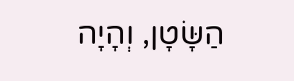הַשָּׂטָן, וְהָיָה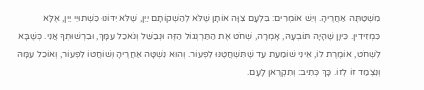מִשְׁטַתֶּה אַחֲרֶיהָ. וְיֵשׁ אוֹמְרִים: בִּלְעָם צִוָּה אוֹתָן שֶׁלֹּא לְהַשְׁקוֹתָם יַיִן, שֶׁלֹּא יִדּוֹנוּ כִּשְׁתוּיֵי יַיִן, אֶלָּא כִּמְזִידִין. כֵּיוָן שֶׁהָיָה תּוֹבְעָהּ, אָמְרָה, שְׁחֹט אֶת הַתַּרְנְגוֹל הַזֶּה וּנְבַשֵּׁל וְנֹאכַל עִמָּךְ, וּבִרְשׁוּתְךָ אֲנִי. כְּשֶׁבָּא לִשְׁחֹט, אוֹמֶרֶת לוֹ, אֵינִי שׁוֹמַעַת עַד שֶׁתִּשְׁחֲטֶנּוּ לִפְעוֹר. וְהוּא נִשְׁטָּה אַחֲרֶיהָ וְשׁוֹחֲטוֹ לִפְעוֹר, וְאוֹכֵל עִמָּהּ וְנִצְמַד זוֹ לְזוֹ. כָּךְ כְּתִיב: וְתִקְרֶאן לָעָם.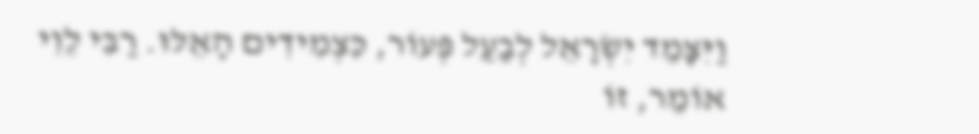וַיִּצָּמֵד יִשְׂרָאֵל לְבַעַל פְּעוֹר, כִּצְמִידִים הָאֵלּוּ. רַבִּי לֵוִי אוֹמֵר, זוֹ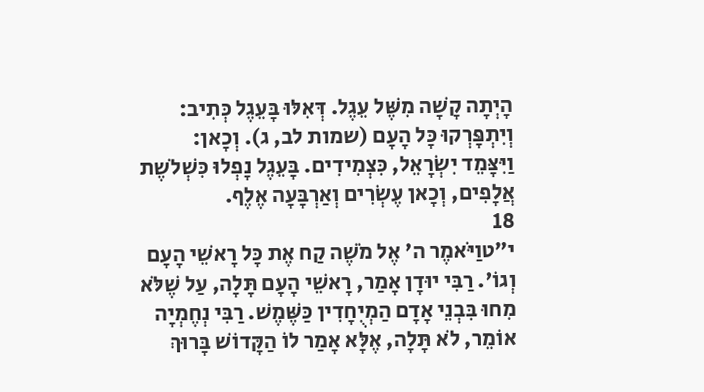הָיְתָה קָשָׁה מִשֶּׁל עֵגֶל. דְּאִלּוּ בָּעֵגֶל כְּתִיב: וְיִתְפָּרְקוּ כָּל הָעָם (שמות לב, ג). וְכָאן: וַיִּצָּמֵד יִשְׂרָאֵל, כִּצְמִידִים. בָּעֵגֶל נָפְלוּ כִּשְׁלֹשֶת אֲלָפִים, וְכָאן עֶשְׂרִים וְאַרְבָּעָה אֶלֶף.
18
י״טוַיֹּאמֶר ה' אֶל מֹשֶׁה קַח אֶת כָּל רָאשֵׁי הָעָם וְגוֹ'. רַבִּי יוּדָן אָמַר, רָאשֵׁי הָעָם תָּלָה, עַל שֶׁלֹּא מִחוּ בִּבְנֵי אָדָם הַמְיֻחָדִין כַּשֶּׁמֶשׁ. רַבִּי נְחֶמְיָה אוֹמֵר, לֹא תָּלָה, אֶלָּא אָמַר לוֹ הַקָּדוֹשׁ בָּרוּךְ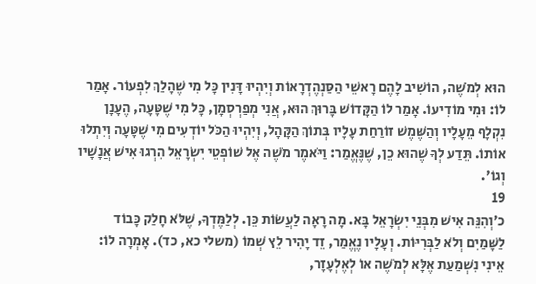הוּא לְמֹשֶׁה, הוֹשִׁיב לָהֶם רָאשֵׁי הַסַּנְהֶדְרָאוֹת וְיִהְיוּ דָּנִין כָּל מִי שֶׁהָלַךְ לִפְעוֹר. אָמַר לוֹ: וּמִי מוֹדִיעוֹ. אָמַר לוֹ הַקָּדוֹשׁ בָּרוּךְ הוּא, אֲנִי מְפַרְסְמָן, כָּל מִי שֶׁטָּעָה, הֶעָנָן נִקְלָף מֵעָלָיו וְהַשֶּׁמֶשׁ זוֹרַחַת עָלָיו בְּתוֹךְ הַקָּהָל, וְיִהְיוּ הַכֹּל יוֹדְעִים מִי שֶׁטָּעָה וְיִתְלוּ אוֹתוֹ. תֵּדַע לְךָ שֶׁהוּא כֵן, שֶׁנֶּאֱמַר: וַיֹּאמֶר מֹשֶׁה אֶל שׁוֹפְטֵי יִשְׂרָאֵל הִרְגוּ אִישׁ אֲנָשָׁיו וְגוֹ'.
19
כ׳וְהִנֵּה אִישׁ מִבְּנֵי יִשְׂרָאֵל בָּא. מָה רָאָה לַעֲשׂוֹת כֵּן. לְלַמֶּדְךָ, שֶׁלֹּא חָלַק כָּבוֹד לַשָּׁמַיִם וְלֹא לַבְּרִיּוֹת. וְעָלָיו נֶאֱמַר, זֵד יָהִיר לֵץ שְׁמוֹ (משלי כא, כד). אָמְרָה לוֹ: אֵינִי נִשְׁמַעַת אֶלָּא לְמֹשֶׁה אוֹ לְאֶלְעָזָר,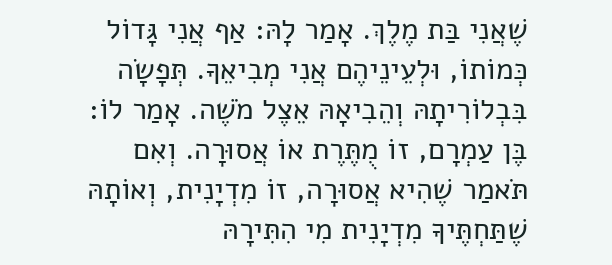שֶׁאֲנִי בַּת מֶלֶךְ. אָמַר לָהּ: אַף אֲנִי גָּדוֹל כְּמוֹתוֹ, וּלְעֵינֵיהֶם אֲנִי מְבִיאֵךָ. תְּפָשָׂה בִּבְלוֹרִיתָהּ וְהֵבִיאָהּ אֵצֶל מֹשֶׁה. אָמַר לוֹ: בֶּן עַמְרָם, זוֹ מֻתֶּרֶת אוֹ אֲסוּרָה. וְאִם תֹּאמַר שֶׁהִיא אֲסוּרָה, זוֹ מִדְיָנִית, וְאוֹתָהּ שֶׁתַּחְתֶּיךָ מִדְיָנִית מִי הִתִּירָהּ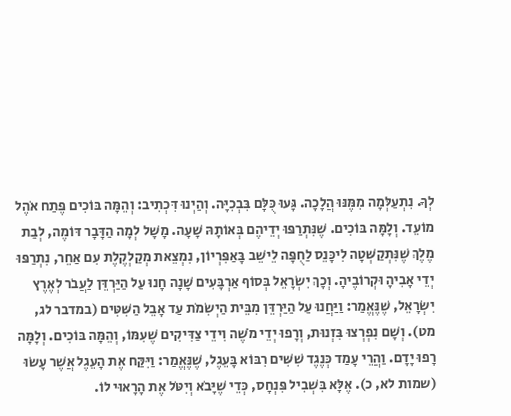לְךָ. נִתְעַלְּמָה מִמֶּנּוּ הֲלָכָה. גָּעוּ כֻּלָּם בִּבְכִיָּה. וְהַיְנוּ דִּכְתִיב: וְהֵמָּה בּוֹכִים פֶּתַח אֹהֶל מוֹעֵד. וְלָמָּה בּוֹכִים. שֶׁנִּתְרַפּוּ יְדֵיהֶם בְּאוֹתָהּ שָׁעָה. מָשָׁל לְמָה הַדָּבָר דּוֹמֶה, לְבַת מֶלֶךְ שֶׁנִּתְקַשְּׁטָה לִיכָּנֵס לַחֻפָּה לֵישֵׁב בָּאַפִּרְיוֹן, נִמְצֵאת מְקַלְקֶלֶת עִם אַחֵר, נִתְרַפּוּ יְדֵי אָבִיהָ וּקְרוֹבֶיהָ. וְכָךְ יִשְׂרָאֵל בְּסוֹף אַרְבָּעִים שָׁנָה חָנוּ עַל הַיַּרְדֵּן לַעֲבֹר לְאֶרֶץ יִשְׂרָאֵל, שֶׁנֶּאֱמַר: וַיַּחֲנוּ עַל הַיַּרְדֵּן מִבֵּית הַיְשִׂמֹת עַד אָבֵל הַשִּׁטִּים (במדבר לג, מט). וְשָׁם נִפְרְצוּ בִּזְנוּת, וְרָפוּ יְדֵי מֹשֶׁה וִידֵי צַדִּיקִים שֶׁעִמּוֹ, וְהֵמָּה בּוֹכִים. וְלָמָּה רָפוּ יָדָם. וַהֲרֵי עָמַד כְּנֶגֶד שִׁשִּׁים רִבּוֹא בָּעֵגֶל, שֶׁנֶּאֱמַר: וַיִּקַּח אֶת הָעֵגֶל אֲשֶׁר עָשׂוּ (שמות לא, כ). אֶלָּא בִּשְׁבִיל פִּנְחָס, כְּדֵי שֶׁיָּבֹא וְיִטֹּל אֶת הָרָאוּי לוֹ.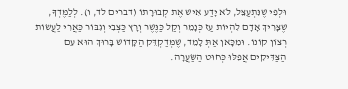וּלְפִי שֶׁנִּתְעַצֵּל, לֹא יָדַע אִישׁ אֶת קְבוּרָתוֹ (דברים לד, ו). לְלַמֶּדְךָ, שֶׁצָּרִיךְ אָדָם לִהְיוֹת עַז כְּנָמֵר וְקַל כַּנֶּשֶׁר וְרָץ כַּצְּבִי וְגִבּוֹר כַּאֲרִי לַעֲשׂוֹת רְצוֹן קוֹנוֹ. וּמִכָּאן אַתְּ לָמֵד, שֶׁמְּדַקְדֵּק הַקָּדוֹשׁ בָּרוּךְ הוּא עִם הַצַּדִּיקִים אֲפִלּוּ כְּחוּט הַשַּׂעֲרָה.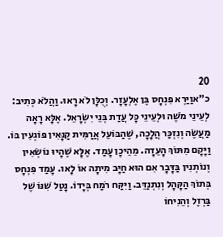20
כ״אוַיַּרְא פִּנְחָס בֶּן אֶלְעָזָר. וְכֻלָּן לֹא רָאוּ. וַהֲלֹא כְּתִיב: לְעֵינֵי מֹשֶׁה וּלְעֵינֵי כָּל עֲדַת בְּנֵי יִשְׂרָאֵל. אֶלָּא רָאָה מַעֲשֶׂה וְנִזְכַּר הֲלָכָה, שֶׁהַבּוֹעֵל אֲרַמִּית קַנָּאִין פּוֹגְעִין בּוֹ. וַיָּקָם מִתּוֹךְ הָעֵדָה. מֵהֵיכָן עָמַד. אֶלָּא שֶׁהָיוּ נוֹשְׂאִין וְנוֹתְנִין בַּדָּבָר אִם הוּא חַיָּב מִיתָה אוֹ לָאו. עָמַד פִּנְחָס בְּתוֹךְ הַקָּהָל וְנִתְנַדֵּב. וַיִּקַּח רֹמַח בְּיָדוֹ. נָטַל שִׁנּוֹ שֶׁל בַּרְזֶל וְהֵנִיחוֹ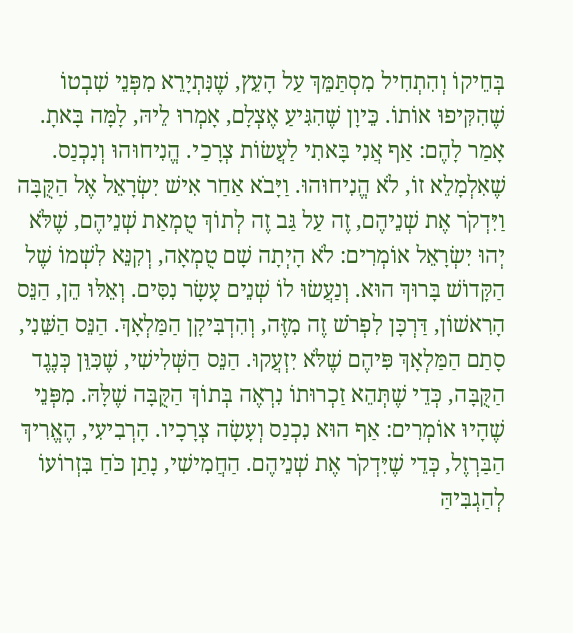בְּחֵיקוֹ וְהִתְחִיל מִסְתַּמֵּךְ עַל הָעֵץ, שֶׁנִּתְיָרֵא מִפְּנֵי שִׁבְטוֹ שֶׁהִקִּיפוּ אוֹתוֹ. כֵּיוָן שֶׁהִגִּיעַ אֶצְלָם, אָמְרוּ לֵיהּ, לָמָּה בָּאתָ. אָמַר לָהֶם: אַף אֲנִי בָּאתִי לַעֲשׂוֹת צְרָכַי. הֱנִיחוּהוּ וְנִכְנַס. שֶׁאִלְמָלֵא זוֹ, לֹא הֱנִיחוּהוּ. וַיָּבֹא אַחַר אִישׁ יִשְׂרָאֵל אֶל הַקֻּבָּה וַיִּדְקֹר אֶת שְׁנֵיהֶם, זֶה עַל גַּב זֶה לְתוֹךְ טֻמְאַת שְׁנֵיהֶם, שֶׁלֹּא יְהוּ יִשְׂרָאֵל אוֹמְרִים: לֹא הָיְתָה שָׁם טֻמְאָה, וְקִנֵּא לִשְׁמוֹ שֶׁל הַקָּדוֹשׁ בָּרוּךְ הוּא. וְנַעֲשׂוּ לוֹ שְׁנֵים עָשָׂר נִסִּים. וְאֵלּוּ הֵן, הַנֵּס הָרִאשׁוֹן, דַּרְכָּן לִפְרֹשׁ זֶה מִזֶּה, וְהִדְבִּיקָן הַמַּלְאָךְ. הַנֵּס הַשֵּׁנִי, סָתַם הַמַּלְאָךְ פִּיהֶם שֶׁלֹּא יִזְעֲקוּ. הַנֵּס הַשְּׁלִישִׁי, שֶׁכִּוֵּן כְּנֶגֶד הַקֻּבָּה, כְּדֵי שֶׁתְּהֵא זַכְרוּתוֹ נִרְאֶה בְּתוֹךְ הַקֻּבָּה שֶׁלָּהּ. מִפְּנֵי שֶׁהָיוּ אוֹמְרִים: אַף הוּא נִכְנַס וְעָשָׂה צְרָכָיו. הָרְבִיעִי, הֶאֱרִיךְ הַבַּרְזֶל, כְּדֵי שֶׁיִּדְקֹר אֶת שְׁנֵיהֶם. הַחֲמִישִׁי, נָתַן כֹּחַ בִּזְרוֹעוֹ לְהַגְבִּיהַּ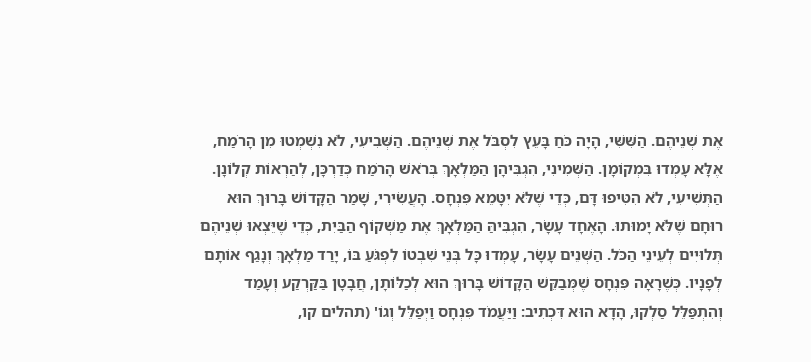אֶת שְׁנֵיהֶם. הַשִּׁשִּׁי, הָיָה כֹּחַ בָּעֵץ לִסְבֹּל אֶת שְׁנֵיהֶם. הַשְּׁבִיעִי, לֹא נִשְׁמְטוּ מִן הָרֹמַח, אֶלָּא עָמְדוּ בִּמְקוֹמָן. הַשְּׁמִינִי, הִגְבִּיהָן הַמַּלְאָךְ בְּרֹאשׁ הָרֹמַח כְּדַרְכָּן, לְהַרְאוֹת קְלוֹנָן. הַתְּשִׁיעִי, לֹא הִטִּיפוּ דָּם, כְּדֵי שֶׁלֹּא יִטָּמֵא פִּנְחָס. הָעֲשִׂירִי, שָׁמַר הַקָּדוֹשׁ בָּרוּךְ הוּא רוּחָם שֶׁלֹּא יָמוּתוּ. הָאֶחָד עָשָׂר, הִגְבִּיהַּ הַמַּלְאָךְ אֶת מַשְׁקוֹף הַבַּיִת, כְּדֵי שֶׁיֵּצְאוּ שְׁנֵיהֶם תְּלוּיִים לְעֵינֵי הַכֹּל. הַשְּׁנֵים עָשָׂר, עָמְדוּ כָּל בְּנֵי שִׁבְטוֹ לִפְגֹּעַ בּוֹ, יָרַד מַלְאָךְ וְנָגַף אוֹתָם לְפָנָיו. כְּשֶׁרָאָה פִּנְחָס שֶׁמְּבַקֵּשׁ הַקָּדוֹשׁ בָּרוּךְ הוּא לְכַלּוֹתָן, חֲבָטָן בַּקַּרְקַע וְעָמַד וְהִתְפַּלֵּל סַלְקוּ, הָדָא הוּא דִּכְתִיב: וַיַּעֲמֹד פִּנְחָס וַיְפַלֵּל וְגוֹ' (תהלים קו,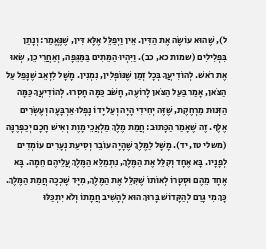ל), שֶׁהוּא עוֹשֶׂה אֶת הַדִּין. אֵין וַיְפַלֵּל אֶלָּא דִּין, שֶׁנֶּאֱמַר: וְנָתַן בִּפְלִילִים (שמות כא, כב). וַיִּהְיוּ הַמֵּתִים בַּמַּגֵּפָה, וְאַחֲרֵי כֵן, שְׂאוּ אֶת רֹאשׁ. לְהוֹדִיעֲךָ בְּכָל זְמַן שֶׁנּוֹפְלִין, נִמְנִין. מָשָׁל לִזְאֵב שֶׁנָּפַל עַל הַצֹּאן, אָמַר בַּעַל הַצֹּאן לָרוֹעֶה, חָשֹׁב כַּמָּה חָסְרוּ. לְהוֹדִיעֲךָ כַּמָּה הַזְּנוּת מַרְחֶקֶת, שֶׁזֶּה יְחִידִי הָיָה וְעַל יָדוֹ נָפְלוּ אַרְבָּעָה וְעֶשְׂרִים אֶלֶף. זֶה שֶׁאָמַר הַכָּתוּב: חֲמַת מֶלֶךְ מַלְאֲכֵי מָוֶת וְאִישׁ חָכָם יְכַפְּרֶנָּה (משלי טז, יד). מָשָׁל לַמֶּלֶךְ שֶׁהָיָה עוֹבֵר וְסִיעַת נְעָרִים עוֹמְדִים לְפָנָיו. בָּא אֶחָד וְקִלֵּל אֶת הַמֶּלֶךְ, נִתְמַלֵּא הַמֶּלֶךְ עֲלֵיהֶם חֵמָה. בָּא אֶחָד מֵהֶם וּסְטָרוֹ לְאוֹתוֹ שֶׁקִּלֵּל אֶת הַמֶּלֶךְ, מִיָּד שָׁכְכָה חֲמַת הַמֶּלֶךְ. כָּךְ מִי גָּרַם לְהַקָּדוֹשׁ בָּרוּךְ הוּא לְהָשִׁיב חֲמָתוֹ וְלֹא יִתְכַּלּוּ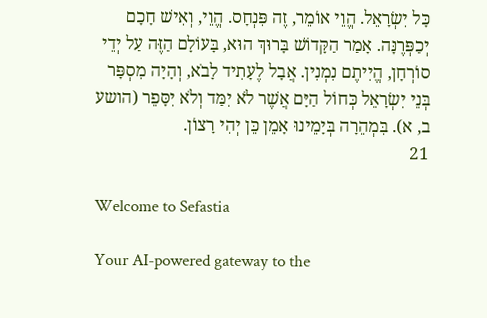כָּל יִשְׂרָאֵל. הֱוֵי אוֹמֵר, זֶה פִּנְחָס. הֱוֵי, וְאִישׁ חָכָם יְכַפְּרֶנָּה. אָמַר הַקָּדוֹשׁ בָּרוּךְ הוּא, בָּעוֹלָם הַזֶּה עַל יְדֵי סוֹרְחָן, הֱיִיתֶם נִמְנִין. אֲבָל לֶעָתִיד לָבֹא, וְהָיָה מִסְפָּר בְּנֵי יִשְׂרָאֵל כְּחוֹל הַיָּם אֲשֶׁר לֹא יִמַּד וְלֹא יִסָּפֵר (הושע ב, א). בִּמְהֵרָה בְּיָמֵינוּ אָמֵן כֵּן יְהִי רָצוֹן.
21

Welcome to Sefastia

Your AI-powered gateway to the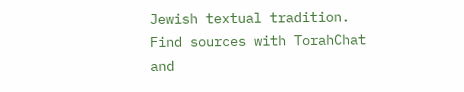Jewish textual tradition. Find sources with TorahChat and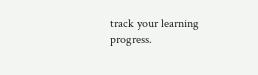track your learning progress.